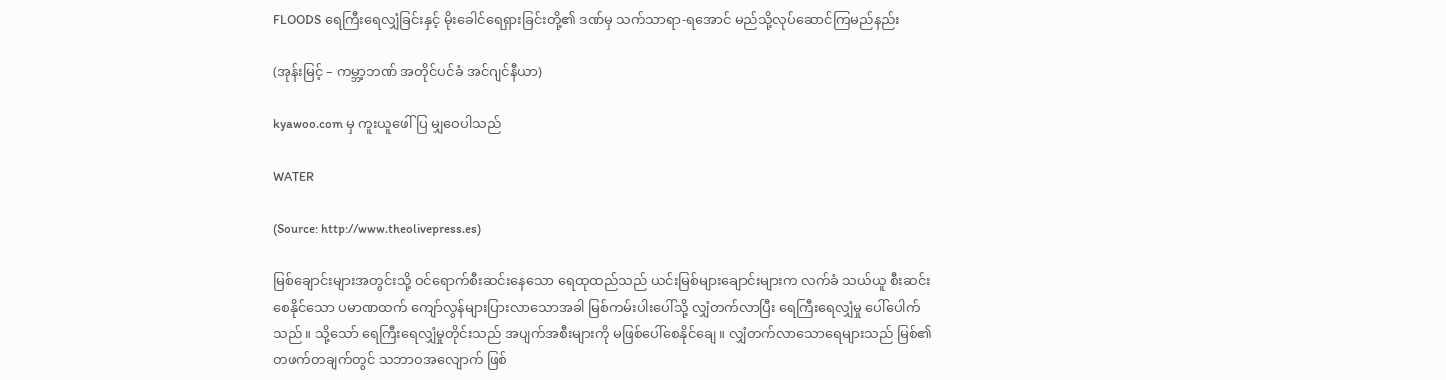FLOODS ရေကြီးရေလျှံခြင်းနှင့် မိုးခေါင်ရေရှားခြင်းတို့၏ ဒဏ်မှ သက်သာရာ-ရအောင် မည်သို့လုပ်ဆောင်ကြမည်နည်း

(အုန်းမြင့် – ကမ္ဘာ့ဘဏ် အတိုင်ပင်ခံ အင်ဂျင်နီယာ)

kyawoo.com မှ ကူးယူဖေါ်ပြ မျှဝေပါသည်

WATER

(Source: http://www.theolivepress.es)

မြစ်ချောင်းများအတွင်းသို့ ဝင်ရောက်စီးဆင်းနေသော ရေထုထည်သည် ယင်းမြစ်များချောင်းများက လက်ခံ သယ်ယူ စီးဆင်းစေနိုင်သော ပမာဏထက် ကျော်လွန်များပြားလာသောအခါ မြစ်ကမ်းပါးပေါ်သို့ လျှံတက်လာပြီး ရေကြီးရေလျှံမှု ပေါ်ပေါက်သည်။ သို့သော် ရေကြီးရေလျှံမှုတိုင်းသည် အပျက်အစီးများကို မဖြစ်ပေါ်စေနိုင်ချေ။ လျှံတက်လာသောရေများသည် မြစ်၏ တဖက်တချက်တွင် သဘာဝအလျောက် ဖြစ်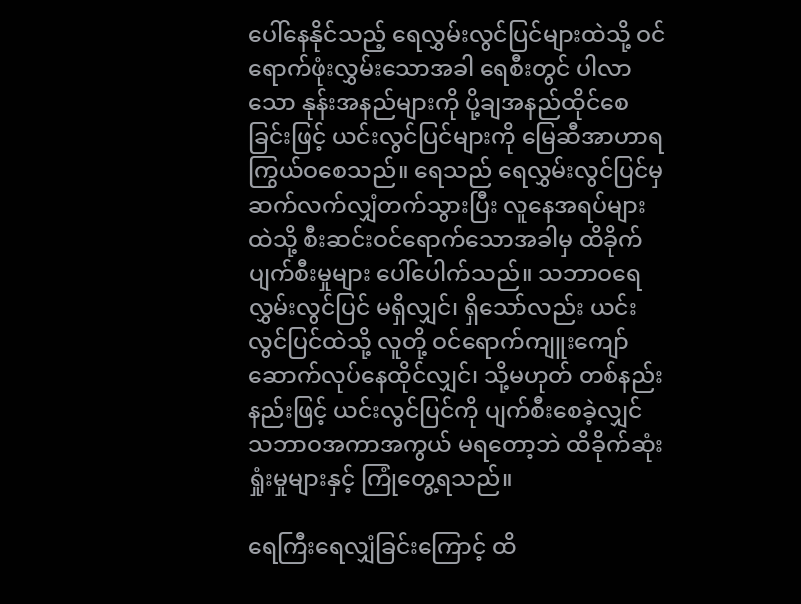ပေါ်နေနိုင်သည့် ရေလွှမ်းလွင်ပြင်များထဲသို့ ဝင်ရောက်ဖုံးလွှမ်းသောအခါ ရေစီးတွင် ပါလာသော နုန်းအနည်များကို ပို့ချအနည်ထိုင်စေခြင်းဖြင့် ယင်းလွင်ပြင်များကို မြေဆီအာဟာရကြွယ်ဝစေသည်။ ရေသည် ရေလွှမ်းလွင်ပြင်မှ ဆက်လက်လျှံတက်သွားပြီး လူနေအရပ်များထဲသို့ စီးဆင်းဝင်ရောက်သောအခါမှ ထိခိုက် ပျက်စီးမှုများ ပေါ်ပေါက်သည်။ သဘာဝရေလွှမ်းလွင်ပြင် မရှိလျှင်၊ ရှိသော်လည်း ယင်းလွင်ပြင်ထဲသို့ လူတို့ ဝင်ရောက်ကျူးကျော်ဆောက်လုပ်နေထိုင်လျှင်၊ သို့မဟုတ် တစ်နည်းနည်းဖြင့် ယင်းလွင်ပြင်ကို ပျက်စီးစေခဲ့လျှင် သဘာဝအကာအကွယ် မရတော့ဘဲ ထိခိုက်ဆုံးရှုံးမှုများနှင့် ကြုံတွေ့ရသည်။

ရေကြီးရေလျှံခြင်းကြောင့် ထိ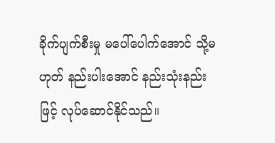ခိုက်ပျက်စီးမှု မပေါ်ပေါက်အောင် သို့မဟုတ် နည်းပါးအောင် နည်းသုံးနည်းဖြင့် လုပ်ဆောင်နိုင်သည်။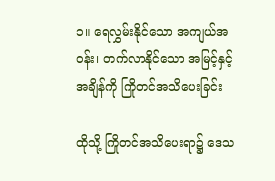၁။ ရေလွှမ်းနိုင်သော အကျယ်အဝန်း၊ တက်လာနိုင်သော အမြင့်နှင့် အချိန်ကို ကြိုတင်အသိပေးခြင်း

ထိုသို့ ကြိုတင်အသိပေးရာ၌ ဒေသ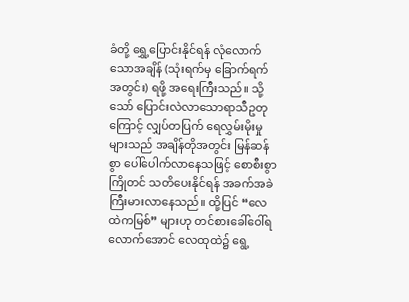ခံတို့ ရွှေ့ပြောင်းနိုင်ရန် လုံလောက်သောအချိန် (သုံးရက်မှ ခြောက်ရက် အတွင်း) ရဖို့ အရေးကြီးသည်။ သို့သော် ပြောင်းလဲလာသောရာသီဥတုကြောင့် လျှပ်တပြက် ရေလွှမ်းမိုးမှု များသည် အချိန်တိုအတွင်း မြန်ဆန်စွာ ပေါ်ပေါက်လာနေသဖြင့် စောစီးစွာ ကြိုတင် သတိပေးနိုင်ရန် အခက်အခဲ ကြီးမားလာနေသည်။ ထို့ပြင် “လေထဲကမြစ်” များဟု တင်စားခေါ်ဝေါ်ရလောက်အောင် လေထုထဲ၌ ရွေ့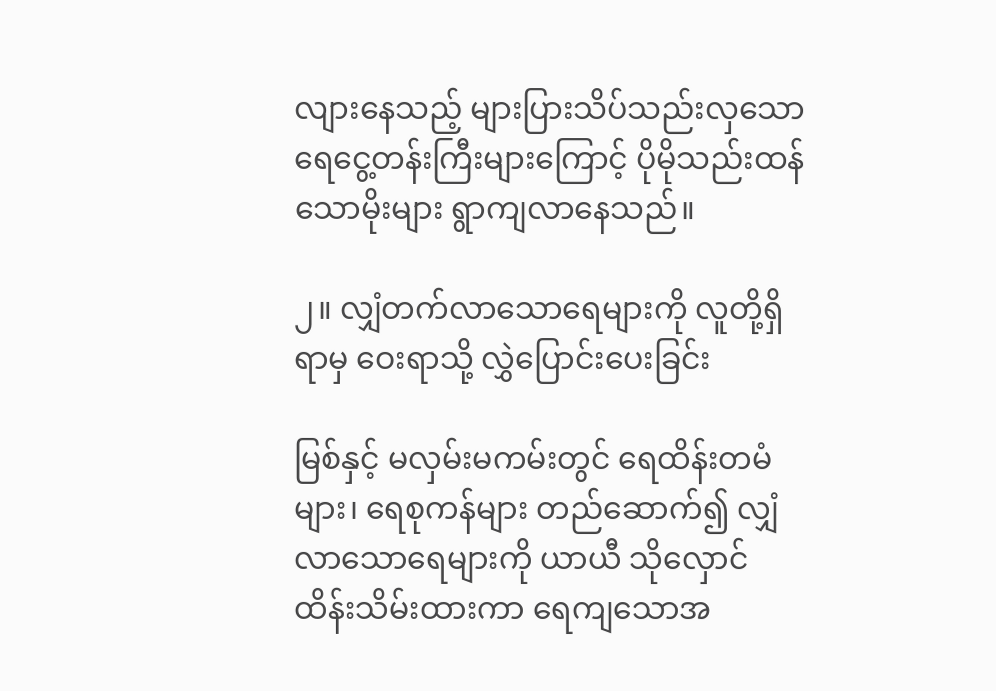လျားနေသည့် များပြားသိပ်သည်းလှသော ရေငွေ့တန်းကြီးများကြောင့် ပိုမိုသည်းထန်သောမိုးများ ရွာကျလာနေသည်။

၂။ လျှံတက်လာသောရေများကို လူတို့ရှိရာမှ ဝေးရာသို့ လွှဲပြောင်းပေးခြင်း

မြစ်နှင့် မလှမ်းမကမ်းတွင် ရေထိန်းတမံများ၊ ရေစုကန်များ တည်ဆောက်၍ လျှံလာသောရေများကို ယာယီ သိုလှောင် ထိန်းသိမ်းထားကာ ရေကျသောအ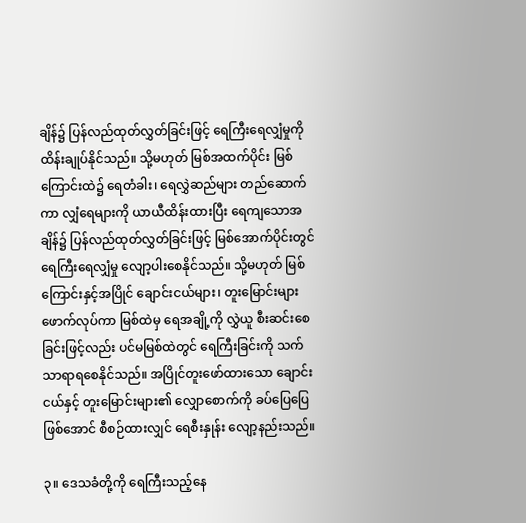ချိန်၌ ပြန်လည်ထုတ်လွှတ်ခြင်းဖြင့် ရေကြီးရေလျှံမှုကို ထိန်းချုပ်နိုင်သည်။ သို့မဟုတ် မြစ်အထက်ပိုင်း မြစ်ကြောင်းထဲ၌ ရေတံခါး၊ ရေလွှဲဆည်များ တည်ဆောက်ကာ လျှံရေများကို ယာယီထိန်းထားပြီး ရေကျသောအချိန်၌ ပြန်လည်ထုတ်လွှတ်ခြင်းဖြင့် မြစ်အောက်ပိုင်းတွင် ရေကြီးရေလျှံမှု လျော့ပါးစေနိုင်သည်။ သို့မဟုတ် မြစ်ကြောင်းနှင့်အပြိုင် ချောင်းငယ်များ၊ တူးမြောင်းများ ဖောက်လုပ်ကာ မြစ်ထဲမှ ရေအချို့ကို လွှဲယူ စီးဆင်းစေခြင်းဖြင့်လည်း ပင်မမြစ်ထဲတွင် ရေကြီးခြင်းကို သက်သာရာရစေနိုင်သည်။ အပြိုင်တူးဖော်ထားသော ချောင်းငယ်နှင့် တူးမြောင်းများ၏ လျှောစောက်ကို ခပ်ပြေပြေဖြစ်အောင် စီစဉ်ထားလျှင် ရေစီးနှုန်း လျော့နည်းသည်။

၃။ ဒေသခံတို့ကို ရေကြီးသည့်နေ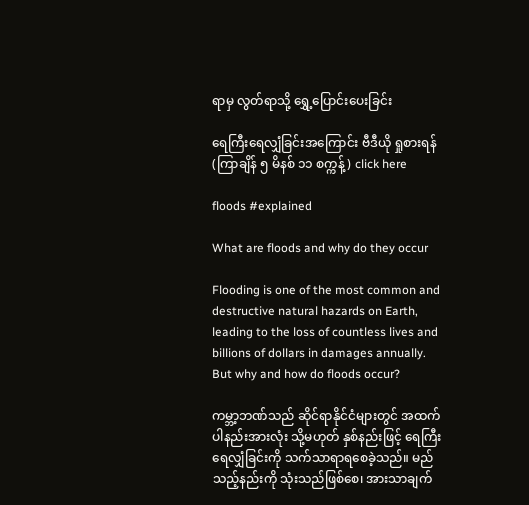ရာမှ လွတ်ရာသို့ ရွှေ့ပြောင်းပေးခြင်း

ရေကြီးရေလျှံခြင်းအကြောင်း ဗီဒီယို ရှုစားရန် (ကြာချိန် ၅ မိနစ် ၁၁ စက္ကန့်) click here

floods #explained

What are floods and why do they occur

Flooding is one of the most common and destructive natural hazards on Earth, leading to the loss of countless lives and billions of dollars in damages annually. But why and how do floods occur?

ကမ္ဘာ့ဘဏ်သည် ဆိုင်ရာနိုင်ငံများတွင် အထက်ပါနည်းအားလုံး သို့မဟုတ် နှစ်နည်းဖြင့် ရေကြီးရေလျှံခြင်းကို သက်သာရာရစေခဲ့သည်။ မည်သည့်နည်းကို သုံးသည်ဖြစ်စေ၊ အားသာချက်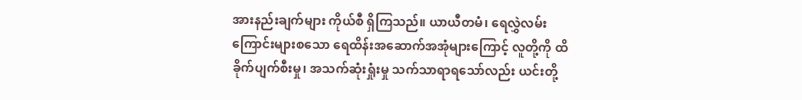အားနည်းချက်များ ကိုယ်စီ ရှိကြသည်။ ယာယီတမံ၊ ရေလွှဲလမ်းကြောင်းများစသော ရေထိန်းအဆောက်အအုံများကြောင့် လူတို့ကို ထိခိုက်ပျက်စီးမှု၊ အသက်ဆုံးရှုံးမှု သက်သာရာရသော်လည်း ယင်းတို့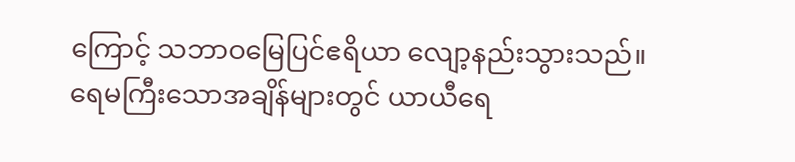ကြောင့် သဘာဝမြေပြင်ဧရိယာ လျော့နည်းသွားသည်။ ရေမကြီးသောအချိန်များတွင် ယာယီရေ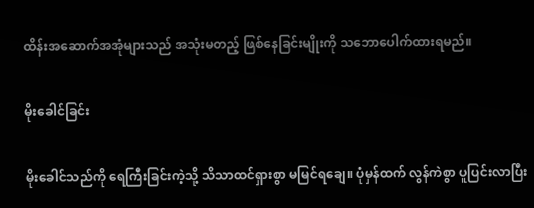ထိန်းအဆောက်အအုံများသည် အသုံးမတည့် ဖြစ်နေခြင်းမျိုးကို သဘောပေါက်ထားရမည်။

မိုးခေါင်ခြင်း

မိုးခေါင်သည်ကို ရေကြီးခြင်းကဲ့သို့ သိသာထင်ရှားစွာ မမြင်ရချေ။ ပုံမှန်ထက် လွန်ကဲစွာ ပူပြင်းလာပြီး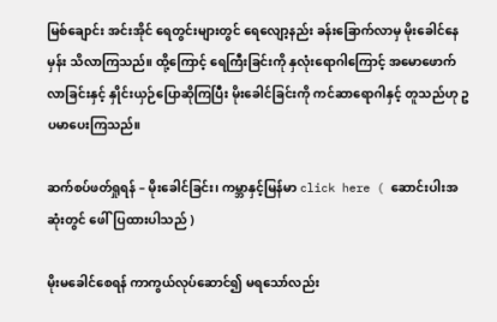မြစ်ချောင်း အင်းအိုင် ရေတွင်းများတွင် ရေလျော့နည်း ခန်းခြောက်လာမှ မိုးခေါင်နေမှန်း သိလာကြသည်။ ထို့ကြောင့် ရေကြီးခြင်းကို နှလုံးရောဂါကြောင့် အမောဖောက်လာခြင်းနှင့် နှိုင်းယှဉ်ပြောဆိုကြပြီး မိုးခေါင်ခြင်းကို ကင်ဆာရောဂါနှင့် တူသည်ဟု ဥပမာပေးကြသည်။

ဆက်စပ်ဖတ်ရှုရန် – မိုးခေါင်ခြင်း၊ ကမ္ဘာနှင့်မြန်မာ click here ( ဆောင်းပါးအဆုံးတွင် ဖေါ်ပြထားပါသည် )

မိုးမခေါင်စေရန် ကာကွယ်လုပ်ဆောင်၍ မရသော်လည်း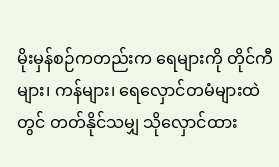မိုးမှန်စဉ်ကတည်းက ရေများကို တိုင်ကီများ၊ ကန်များ၊ ရေလှောင်တမံများထဲတွင် တတ်နိုင်သမျှ သိုလှောင်ထား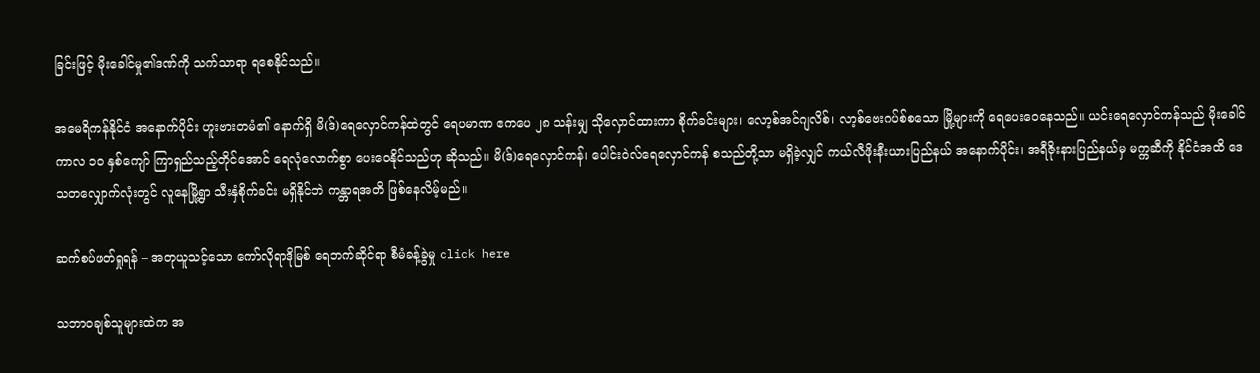ခြင်းဖြင့် မိုးခေါင်မှု၏ဒဏ်ကို သက်သာရာ ရစေနိုင်သည်။

အမေရိကန်နိုင်ငံ အနောက်ပိုင်း ဟူးဗားတမံ၏ နောက်ရှိ မိ(ဒ်)ရေလှောင်ကန်ထဲတွင် ရေပမာဏ ဧကပေ ၂၈ သန်းမျှ သိုလှောင်ထားကာ စိုက်ခင်းများ၊ လော့စ်အင်ဂျလိစ်၊ လာ့စ်ဗေးဂပ်စ်စသော မြို့များကို ရေပေးဝေနေသည်။ ယင်းရေလှောင်ကန်သည် မိုးခေါင်ကာလ ၁၀ နှစ်ကျော် ကြာရှည်သည့်တိုင်အောင် ရေလုံလောက်စွာ ပေးဝေနိုင်သည်ဟု ဆိုသည်။ မိ(ဒ်)ရေလှောင်ကန်၊ ပေါင်းဝဲလ်ရေလှောင်ကန် စသည်တို့သာ မရှိခဲ့လျှင် ကယ်လီဖိုးနီးယားပြည်နယ် အနောက်ပိုင်း၊ အရီဇိုးနားပြည်နယ်မှ မက္ကဆီကို နိုင်ငံအထိ ဒေသတလျှောက်လုံးတွင် လူနေမြို့ရွာ သီးနှံစိုက်ခင်း မရှိနိုင်ဘဲ ကန္တာရအတိ ဖြစ်နေလိမ့်မည်။

ဆက်စပ်ဖတ်ရှုရန် – အတုယူသင့်သော ကော်လိုရာဒိုမြစ် ရေဘက်ဆိုင်ရာ စီမံခန့်ခွဲမှု click here

သဘာဝချစ်သူများထဲက အ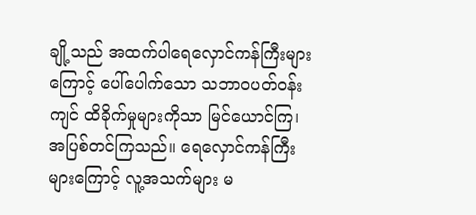ချို့သည် အထက်ပါရေလှောင်ကန်ကြီးများကြောင့် ပေါ်ပေါက်သော သဘာဝပတ်ဝန်းကျင် ထိခိုက်မှုများကိုသာ မြင်ယောင်ကြ၊ အပြစ်တင်ကြသည်။ ရေလှောင်ကန်ကြီးများကြောင့် လူ့အသက်များ မ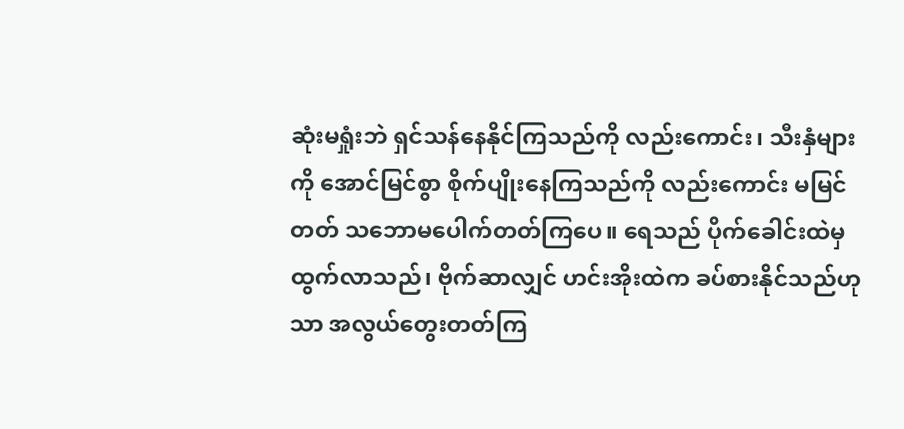ဆုံးမရှုံးဘဲ ရှင်သန်နေနိုင်ကြသည်ကို လည်းကောင်း၊ သီးနှံများကို အောင်မြင်စွာ စိုက်ပျိုးနေကြသည်ကို လည်းကောင်း မမြင်တတ် သဘောမပေါက်တတ်ကြပေ။ ရေသည် ပိုက်ခေါင်းထဲမှ ထွက်လာသည်၊ ဗိုက်ဆာလျှင် ဟင်းအိုးထဲက ခပ်စားနိုင်သည်ဟုသာ အလွယ်တွေးတတ်ကြ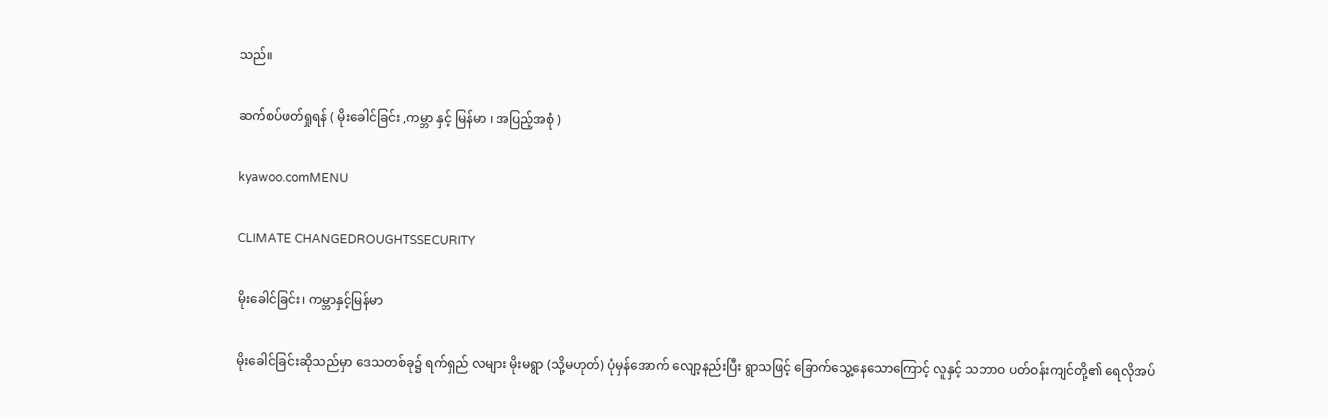သည်။

ဆက်စပ်ဖတ်ရှုရန် ( မိုးခေါင်ခြင်း ,ကမ္ဘာ နှင့် မြန်မာ ၊ အပြည့်အစုံ )

kyawoo.comMENU

CLIMATE CHANGEDROUGHTSSECURITY

မိုးခေါင်ခြင်း၊ ကမ္ဘာနှင့်မြန်မာ

မိုးခေါင်ခြင်းဆိုသည်မှာ ဒေသတစ်ခု၌ ရက်ရှည် လများ မိုးမရွာ (သို့မဟုတ်) ပုံမှန်အောက် လျော့နည်းပြီး ရွာသဖြင့် ခြောက်သွေ့နေသောကြောင့် လူနှင့် သဘာဝ ပတ်ဝန်းကျင်တို့၏ ရေလိုအပ်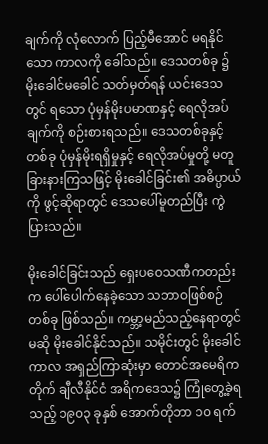ချက်ကို လုံလောက် ပြည့်မီအောင် မရနိုင်သော ကာလကို ခေါ်သည်။ ဒေသတစ်ခု ၌ မိုးခေါင်မခေါင် သတ်မှတ်ရန် ယင်းဒေသတွင် ရသော ပုံမှန်မိုးပမာဏနှင့် ရေလိုအပ်ချက်ကို စဉ်းစားရသည်။ ဒေသတစ်ခုနှင့်တစ်ခု ပုံမှန်မိုးရရှိမှုနှင့် ရေလိုအပ်မှုတို့ မတူခြားနားကြသဖြင့် မိုးခေါင်ခြင်း၏ အဓိပ္ပာယ်ကို ဖွင့်ဆိုရာတွင် ဒေသပေါ်မူတည်ပြီး ကွဲပြားသည်။

မိုးခေါင်ခြင်းသည် ရှေးပဝေသဏီကတည်းက ပေါ်ပေါက်နေခဲ့သော သဘာဝဖြစ်စဉ်တစ်ခု ဖြစ်သည်။ ကမ္ဘာ့မည်သည့်နေရာတွင်မဆို မိုးခေါင်နိုင်သည်။ သမိုင်းတွင် မိုးခေါင်ကာလ အရှည်ကြာဆုံးမှာ တောင်အမေရိကတိုက် ချီလီနိုင်ငံ အရိကဒေသ၌ ကြုံတွေ့ခဲ့ရသည့် ၁၉၀၃ ခုနှစ် အောက်တိုဘာ ၁၀ ရက်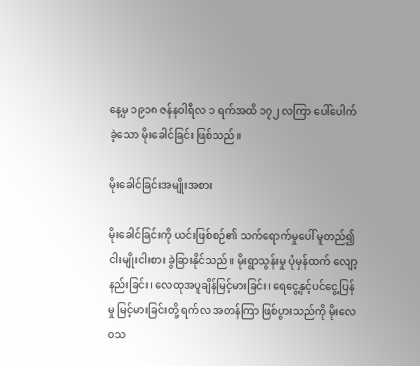နေ့မှ ၁၉၁၈ ဇန်နဝါရီလ ၁ ရက်အထိ ၁၇၂ လကြာ ပေါ်ပေါက်ခဲ့သော မိုးခေါင်ခြင်း ဖြစ်သည်။

မိုးခေါင်ခြင်းအမျိုးအစား

မိုးခေါင်ခြင်းကို ယင်းဖြစ်စဉ်၏ သက်ရောက်မှုပေါ် မူတည်၍ ငါးမျိုးငါးစား ခွဲခြားနိုင်သည်။ မိုးရွာသွန်းမှု ပုံမှန်ထက် လျော့နည်းခြင်း၊ လေထုအပူချိန်မြင့်မားခြင်း၊ ရေငွေ့နှင့်ပင်ငွေ့ပြန်မှု မြင့်မားခြင်းတို့ ရက်လ အတန်ကြာ ဖြစ်ပွားသည်ကို မိုးလေဝသ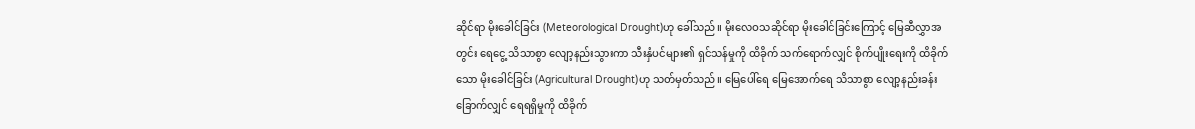ဆိုင်ရာ မိုးခေါင်ခြင်း (Meteorological Drought)ဟု ခေါ်သည်။ မိုးလေဝသဆိုင်ရာ မိုးခေါင်ခြင်းကြောင့် မြေဆီလွှာအတွင်း ရေငွေ့ သိသာစွာ လျော့နည်းသွားကာ သီးနှံပင်များ၏ ရှင်သန်မှုကို ထိခိုက် သက်ရောက်လျှင် စိုက်ပျိုးရေးကို ထိခိုက်သော မိုးခေါင်ခြင်း (Agricultural Drought)ဟု သတ်မှတ်သည်။ မြေပေါ်ရေ မြေအောက်ရေ သိသာစွာ လျော့နည်းခန်းခြောက်လျှင် ရေရရှိမှုကို ထိခိုက်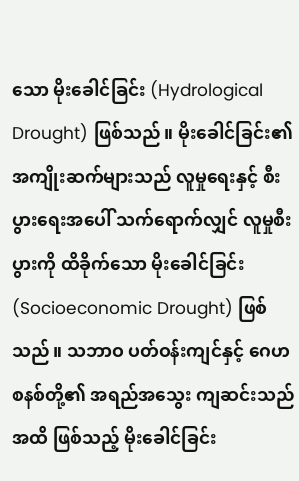သော မိုးခေါင်ခြင်း (Hydrological Drought) ဖြစ်သည်။ မိုးခေါင်ခြင်း၏ အကျိုးဆက်များသည် လူမှုရေးနှင့် စီးပွားရေးအပေါ် သက်ရောက်လျှင် လူမှုစီးပွားကို ထိခိုက်သော မိုးခေါင်ခြင်း (Socioeconomic Drought) ဖြစ်သည်။ သဘာဝ ပတ်ဝန်းကျင်နှင့် ဂေဟစနစ်တို့၏ အရည်အသွေး ကျဆင်းသည်အထိ ဖြစ်သည့် မိုးခေါင်ခြင်း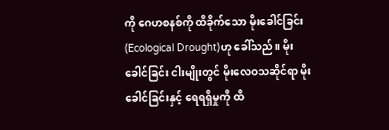ကို ဂေဟစနစ်ကို ထိခိုက်သော မိုးခေါင်ခြင်း (Ecological Drought)ဟု ခေါ်သည်။ မိုးခေါင်ခြင်း ငါးမျိုးတွင် မိုးလေဝသဆိုင်ရာ မိုးခေါင်ခြင်းနှင့် ရေရရှိမှုကို ထိ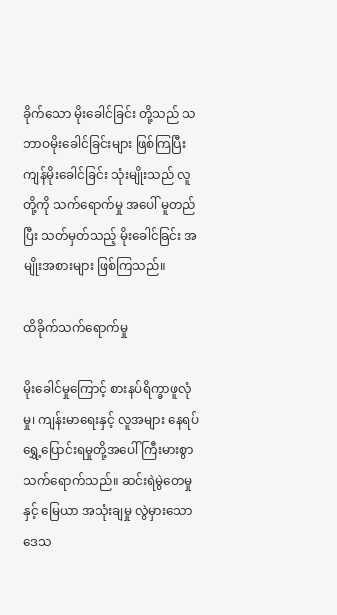ခိုက်သော မိုးခေါင်ခြင်း တို့သည် သဘာဝမိုးခေါင်ခြင်းများ ဖြစ်ကြပြီး ကျန်မိုးခေါင်ခြင်း သုံးမျိုးသည် လူတို့ကို သက်ရောက်မှု အပေါ် မူတည်ပြီး သတ်မှတ်သည့် မိုးခေါင်ခြင်း အမျိုးအစားများ ဖြစ်ကြသည်။

ထိခိုက်သက်ရောက်မှု

မိုးခေါင်မှုကြောင့် စားနပ်ရိက္ခာဖူလုံမှု၊ ကျန်းမာရေးနှင့် လူအများ နေရပ်ရွှေ့ပြောင်းရမှုတို့အပေါ် ကြီးမားစွာ သက်ရောက်သည်။ ဆင်းရဲမွဲတေမှုနှင့် မြေယာ အသုံးချမှု လွဲမှားသောဒေသ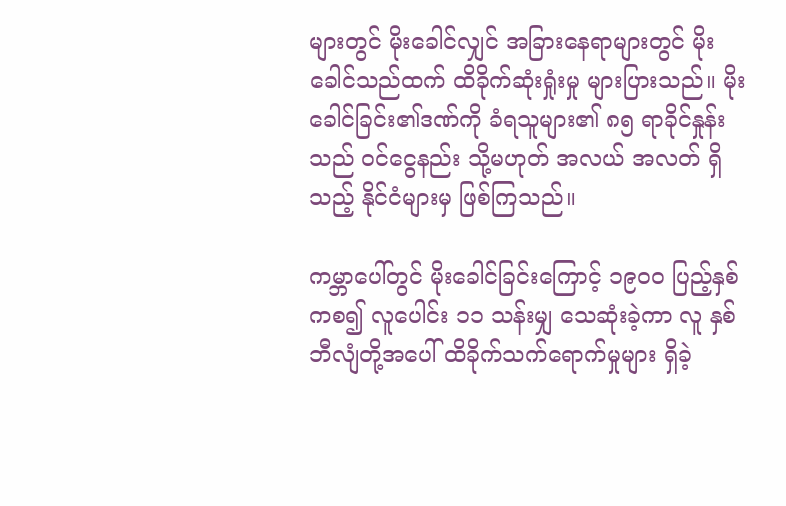များတွင် မိုးခေါင်လျှင် အခြားနေရာများတွင် မိုးခေါင်သည်ထက် ထိခိုက်ဆုံးရှုံးမှု များပြားသည်။ မိုးခေါင်ခြင်း၏ဒဏ်ကို ခံရသူများ၏ ၈၅ ရာခိုင်နှုန်းသည် ဝင်ငွေနည်း သို့မဟုတ် အလယ် အလတ် ရှိသည့် နိုင်ငံများမှ ဖြစ်ကြသည်။

ကမ္ဘာပေါ်တွင် မိုးခေါင်ခြင်းကြောင့် ၁၉၀ဝ ပြည့်နှစ်ကစ၍ လူပေါင်း ၁၁ သန်းမျှ သေဆုံးခဲ့ကာ လူ နှစ်ဘီလျံတို့အပေါ် ထိခိုက်သက်ရောက်မှုများ ရှိခဲ့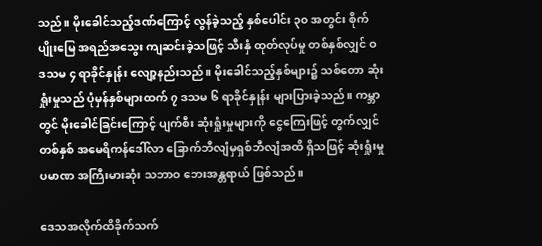သည်။ မိုးခေါင်သည့်ဒဏ်ကြောင့် လွန်ခဲ့သည့် နှစ်ပေါင်း ၃၀ အတွင်း စိုက်ပျိုးမြေ အရည်အသွေး ကျဆင်းခဲ့သဖြင့် သီးနှံ ထုတ်လုပ်မှု တစ်နှစ်လျှင် ဝ ဒသမ ၄ ရာခိုင်နှုန်း လျော့နည်းသည်။ မိုးခေါင်သည့်နှစ်များ၌ သစ်တော ဆုံးရှုံးမှုသည် ပုံမှန်နှစ်များထက် ၇ ဒသမ ၆ ရာခိုင်နှုန်း များပြားခဲ့သည်။ ကမ္ဘာတွင် မိုးခေါင်ခြင်းကြောင့် ပျက်စီး ဆုံးရှုံးမှုများကို ငွေကြေးဖြင့် တွက်လျှင် တစ်နှစ် အမေရိကန်ဒေါ်လာ ခြောက်ဘီလျံမှရှစ်ဘီလျံအထိ ရှိသဖြင့် ဆုံးရှုံးမှုပမာဏ အကြီးမားဆုံး သဘာဝ ဘေးအန္တရာယ် ဖြစ်သည်။

ဒေသအလိုက်ထိခိုက်သက်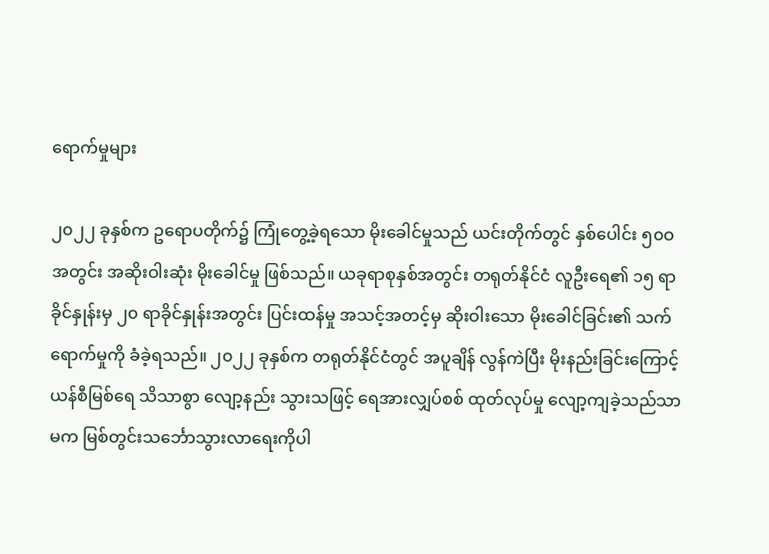ရောက်မှုများ

၂၀၂၂ ခုနှစ်က ဥရောပတိုက်၌ ကြုံတွေ့ခဲ့ရသော မိုးခေါင်မှုသည် ယင်းတိုက်တွင် နှစ်ပေါင်း ၅၀ဝ အတွင်း အဆိုးဝါးဆုံး မိုးခေါင်မှု ဖြစ်သည်။ ယခုရာစုနှစ်အတွင်း တရုတ်နိုင်ငံ လူဦးရေ၏ ၁၅ ရာခိုင်နှုန်းမှ ၂၀ ရာခိုင်နှုန်းအတွင်း ပြင်းထန်မှု အသင့်အတင့်မှ ဆိုးဝါးသော မိုးခေါင်ခြင်း၏ သက်ရောက်မှုကို ခံခဲ့ရသည်။ ၂၀၂၂ ခုနှစ်က တရုတ်နိုင်ငံတွင် အပူချိန် လွန်ကဲပြီး မိုးနည်းခြင်းကြောင့် ယန်စီမြစ်ရေ သိသာစွာ လျော့နည်း သွားသဖြင့် ရေအားလျှပ်စစ် ထုတ်လုပ်မှု လျော့ကျခဲ့သည်သာမက မြစ်တွင်းသင်္ဘောသွားလာရေးကိုပါ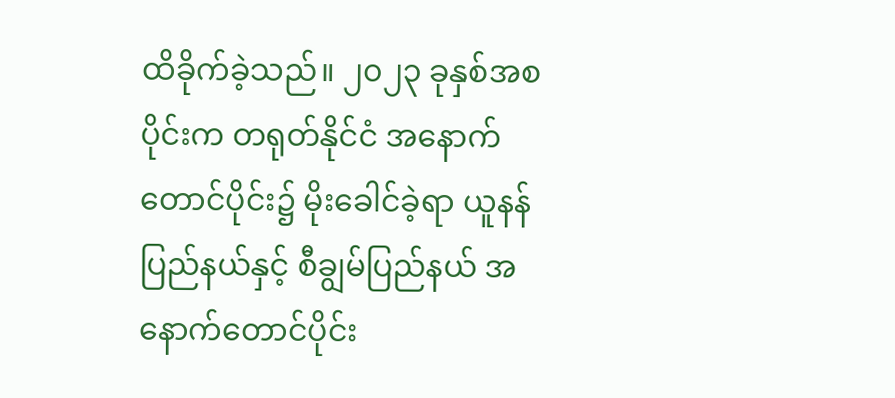ထိခိုက်ခဲ့သည်။ ၂၀၂၃ ခုနှစ်အစပိုင်းက တရုတ်နိုင်ငံ အနောက်တောင်ပိုင်း၌ မိုးခေါင်ခဲ့ရာ ယူနန်ပြည်နယ်နှင့် စီချွမ်ပြည်နယ် အနောက်တောင်ပိုင်း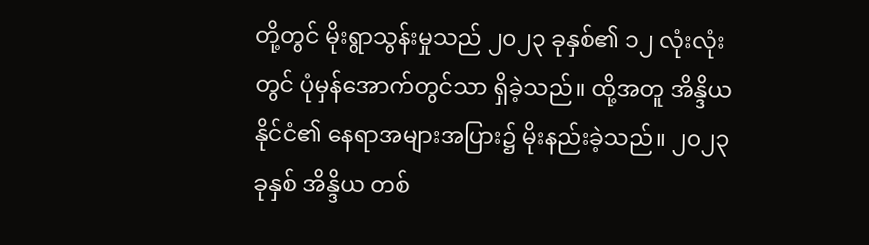တို့တွင် မိုးရွာသွန်းမှုသည် ၂၀၂၃ ခုနှစ်၏ ၁၂ လုံးလုံးတွင် ပုံမှန်အောက်တွင်သာ ရှိခဲ့သည်။ ထို့အတူ အိန္ဒိယနိုင်ငံ၏ နေရာအများအပြား၌ မိုးနည်းခဲ့သည်။ ၂၀၂၃ ခုနှစ် အိန္ဒိယ တစ်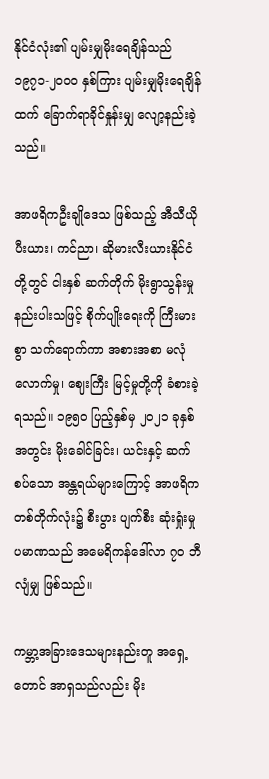နိုင်ငံလုံး၏ ပျမ်းမျှမိုးရေချိန်သည် ၁၉၇၁-၂၀ဝ၀ နှစ်ကြား ပျမ်းမျှမိုးရေချိန်ထက် ခြောက်ရာခိုင်နှုန်းမျှ လျော့နည်းခဲ့သည်။

အာဖရိကဦးချိုဒေသ ဖြစ်သည့် အီသီယိုပီးယား၊ ကင်ညာ၊ ဆိုမားလီးယားနိုင်ငံတို့တွင် ငါးနှစ် ဆက်တိုက် မိုးရွာသွန်းမှု နည်းပါးသဖြင့် စိုက်ပျိုးရေးကို ကြီးမားစွာ သက်ရောက်ကာ အစားအစာ မလုံလောက်မှု၊ ဈေးကြီး မြင့်မှုတို့ကို ခံစားခဲ့ရသည်။ ၁၉၅၀ ပြည့်နှစ်မှ ၂၀၂၁ ခုနှစ်အတွင်း မိုးခေါင်ခြင်း၊ ယင်းနှင့် ဆက်စပ်သော အန္တရယ်များကြောင့် အာဖရိကတစ်တိုက်လုံး၌ စီးပွား ပျက်စီး ဆုံးရှုံးမှု ပမာဏသည် အမေရိကန်ဒေါ်လာ ၇၀ ဘီလျံမျှ ဖြစ်သည်။

ကမ္ဘာ့အခြားဒေသများနည်းတူ အရှေ့တောင် အာရှသည်လည်း မိုး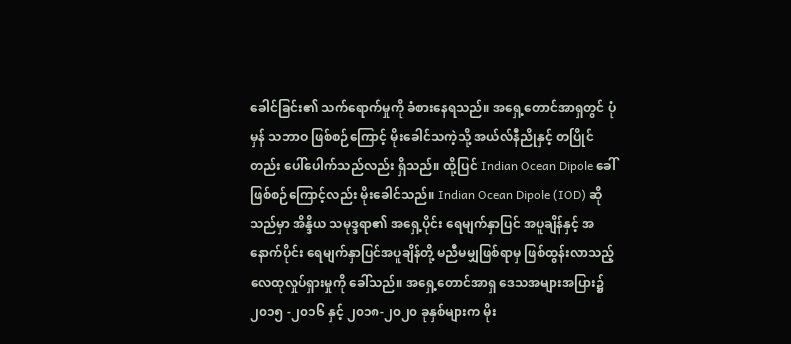ခေါင်ခြင်း၏ သက်ရောက်မှုကို ခံစားနေရသည်။ အရှေ့တောင်အာရှတွင် ပုံမှန် သဘာဝ ဖြစ်စဉ်ကြောင့် မိုးခေါင်သကဲ့သို့ အယ်လ်နီညိုနှင့် တပြိုင်တည်း ပေါ်ပေါက်သည်လည်း ရှိသည်။ ထို့ပြင် Indian Ocean Dipole ခေါ် ဖြစ်စဉ်ကြောင့်လည်း မိုးခေါင်သည်။ Indian Ocean Dipole (IOD) ဆိုသည်မှာ အိန္ဒိယ သမုဒ္ဒရာ၏ အရှေ့ပိုင်း ရေမျက်နှာပြင် အပူချိန်နှင့် အနောက်ပိုင်း ရေမျက်နှာပြင်အပူချိန်တို့ မညီမမျှဖြစ်ရာမှ ဖြစ်ထွန်းလာသည့် လေထုလှုပ်ရှားမှုကို ခေါ်သည်။ အရှေ့တောင်အာရှ ဒေသအများအပြား၌ ၂၀၁၅ -၂၀၁၆ နှင့် ၂၀၁၈-၂၀၂၀ ခုနှစ်များက မိုး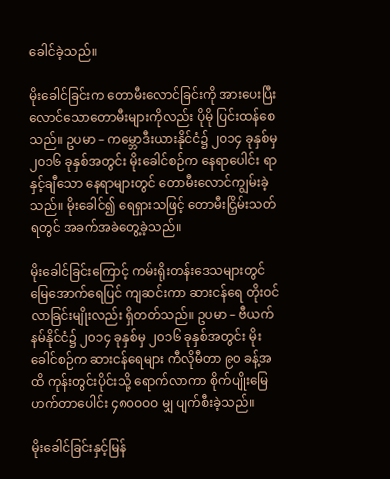ခေါင်ခဲ့သည်။

မိုးခေါင်ခြင်းက တောမီးလောင်ခြင်းကို အားပေးပြီး လောင်သောတောမီးများကိုလည်း ပိုမို ပြင်းထန်စေသည်။ ဥပမာ – ကမ္ဘောဒီးယားနိုင်ငံ၌ ၂၀၁၄ ခုနှစ်မှ ၂၀၁၆ ခုနှစ်အတွင်း မိုးခေါင်စဉ်က နေရာပေါင်း ရာနှင့်ချီသော နေရာများတွင် တောမီးလောင်ကျွမ်းခဲ့သည်။ မိုးခေါင်၍ ရေရှားသဖြင့် တောမီးငြှိမ်းသတ်ရတွင် အခက်အခဲတွေ့ခဲ့သည်။

မိုးခေါင်ခြင်းကြောင့် ကမ်းရိုးတန်းဒေသများတွင် မြေအောက်ရေပြင် ကျဆင်းကာ ဆားငန်ရေ တိုးဝင်လာခြင်းမျိုးလည်း ရှိတတ်သည်။ ဥပမာ – ဗီယက်နမ်နိုင်ငံ၌ ၂၀၁၄ ခုနှစ်မှ ၂၀၁၆ ခုနှစ်အတွင်း မိုးခေါင်စဉ်က ဆားငန်ရေများ ကီလိုမီတာ ၉၀ ခန့်အထိ ကုန်းတွင်းပိုင်းသို့ ရောက်လာကာ စိုက်ပျိုးမြေ ဟက်တာပေါင်း ၄၈၀ဝဝဝ မျှ ပျက်စီးခဲ့သည်။

မိုးခေါင်ခြင်းနှင့်မြန်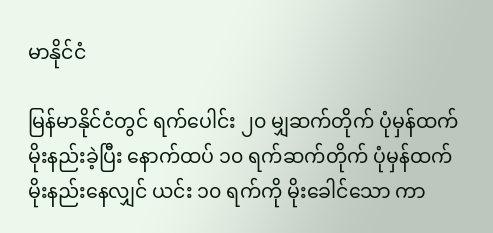မာနိုင်ငံ

မြန်မာနိုင်ငံတွင် ရက်ပေါင်း ၂၀ မျှဆက်တိုက် ပုံမှန်ထက် မိုးနည်းခဲ့ပြီး နောက်ထပ် ၁၀ ရက်ဆက်တိုက် ပုံမှန်ထက် မိုးနည်းနေလျှင် ယင်း ၁၀ ရက်ကို မိုးခေါင်သော ကာ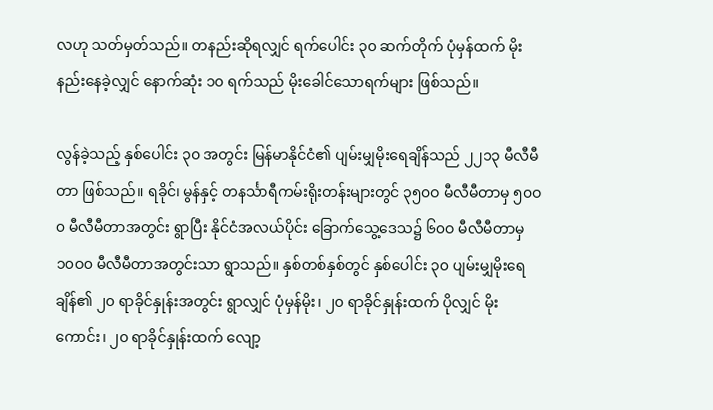လဟု သတ်မှတ်သည်။ တနည်းဆိုရလျှင် ရက်ပေါင်း ၃၀ ဆက်တိုက် ပုံမှန်ထက် မိုးနည်းနေခဲ့လျှင် နောက်ဆုံး ၁၀ ရက်သည် မိုးခေါင်သောရက်များ ဖြစ်သည်။

လွန်ခဲ့သည့် နှစ်ပေါင်း ၃၀ အတွင်း မြန်မာနိုင်ငံ၏ ပျမ်းမျှမိုးရေချိန်သည် ၂၂၁၃ မီလီမီတာ ဖြစ်သည်။ ရခိုင်၊ မွန်နှင့် တနင်္သာရီကမ်းရိုးတန်းများတွင် ၃၅၀ဝ မီလီမီတာမှ ၅၀ဝ၀ မီလီမီတာအတွင်း ရွာပြီး နိုင်ငံအလယ်ပိုင်း ခြောက်သွေ့ဒေသ၌ ၆၀ဝ မီလီမီတာမှ ၁၀ဝ၀ မီလီမီတာအတွင်းသာ ရွာသည်။ နှစ်တစ်နှစ်တွင် နှစ်ပေါင်း ၃၀ ပျမ်းမျှမိုးရေချိန်၏ ၂၀ ရာခိုင်နှုန်းအတွင်း ရွာလျှင် ပုံမှန်မိုး၊ ၂၀ ရာခိုင်နှုန်းထက် ပိုလျှင် မိုးကောင်း၊ ၂၀ ရာခိုင်နှုန်းထက် လျော့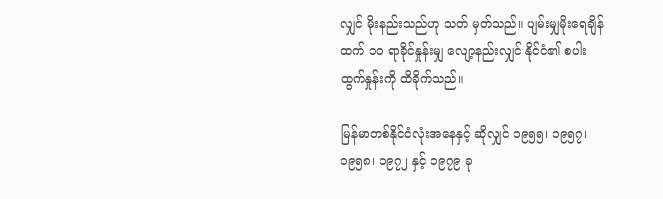လျှင် မိုးနည်းသည်ဟု သတ် မှတ်သည်။ ပျမ်းမျှမိုးရေချိန်ထက် ၁၀ ရာခိုင်နှုန်းမျှ လျော့နည်းလျှင် နိုင်ငံ၏ စပါးထွက်နှုန်းကို ထိခိုက်သည်။

မြန်မာတစ်နိုင်ငံလုံးအနေနှင့် ဆိုလျှင် ၁၉၅၅၊ ၁၉၅၇၊ ၁၉၅၈၊ ၁၉၇၂ နှင့် ၁၉၇၉ ခု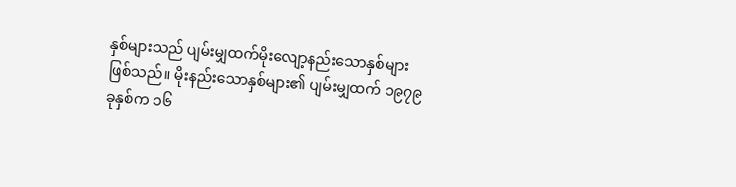နှစ်များသည် ပျမ်းမျှထက်မိုးလျော့နည်းသောနှစ်များ ဖြစ်သည်။ မိုးနည်းသောနှစ်များ၏ ပျမ်းမျှထက် ၁၉၇၉ ခုနှစ်က ၁၆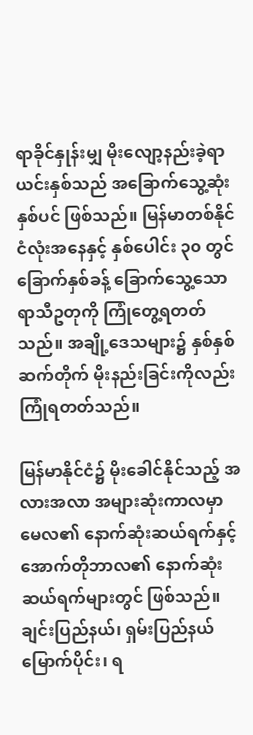ရာခိုင်နှုန်းမျှ မိုးလျော့နည်းခဲ့ရာ ယင်းနှစ်သည် အခြောက်သွေ့ဆုံးနှစ်ပင် ဖြစ်သည်။ မြန်မာတစ်နိုင်ငံလုံးအနေနှင့် နှစ်ပေါင်း ၃၀ တွင် ခြောက်နှစ်ခန့် ခြောက်သွေ့သော ရာသီဥတုကို ကြုံတွေ့ရတတ်သည်။ အချို့ဒေသများ၌ နှစ်နှစ်ဆက်တိုက် မိုးနည်းခြင်းကိုလည်း ကြုံရတတ်သည်။

မြန်မာနိုင်ငံ၌ မိုးခေါင်နိုင်သည့် အလားအလာ အများဆုံးကာလမှာ မေလ၏ နောက်ဆုံးဆယ်ရက်နှင့် အောက်တိုဘာလ၏ နောက်ဆုံးဆယ်ရက်များတွင် ဖြစ်သည်။ ချင်းပြည်နယ်၊ ရှမ်းပြည်နယ်မြောက်ပိုင်း၊ ရ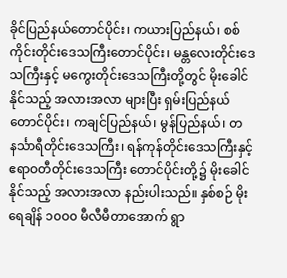ခိုင်ပြည်နယ်တောင်ပိုင်း၊ ကယားပြည်နယ်၊ စစ်ကိုင်းတိုင်းဒေသကြီးတောင်ပိုင်း၊ မန္တလေးတိုင်းဒေသကြီးနှင့် မကွေးတိုင်းဒေသကြီးတို့တွင် မိုးခေါင်နိုင်သည့် အလားအလာ များပြီး ရှမ်းပြည်နယ်တောင်ပိုင်း၊ ကချင်ပြည်နယ်၊ မွန်ပြည်နယ်၊ တနင်္သာရီတိုင်းဒေသကြီး၊ ရန်ကုန်တိုင်းဒေသကြီးနှင့် ဧရာဝတီတိုင်းဒေသကြီး တောင်ပိုင်းတို့၌ မိုးခေါင်နိုင်သည့် အလားအလာ နည်းပါးသည်။ နှစ်စဉ် မိုးရေချိန် ၁၀ဝ၀ မီလီမီတာအောက် ရွာ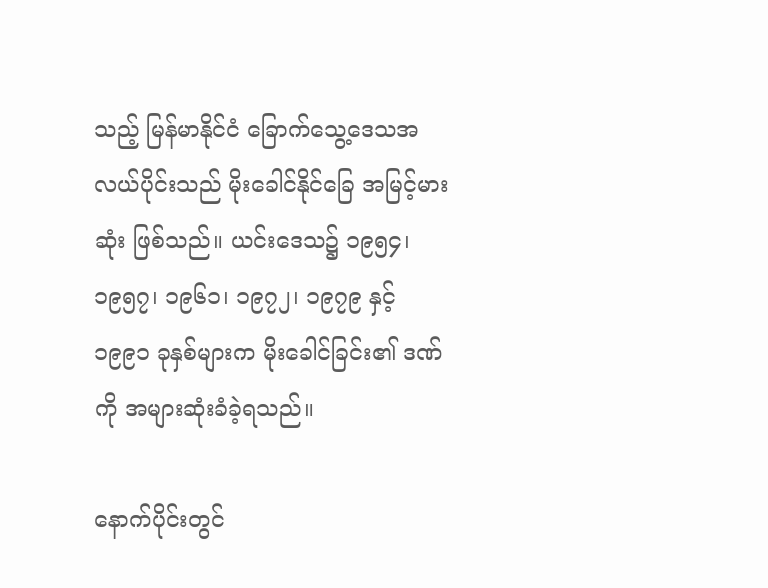သည့် မြန်မာနိုင်ငံ ခြောက်သွေ့ဒေသအလယ်ပိုင်းသည် မိုးခေါင်နိုင်ခြေ အမြင့်မားဆုံး ဖြစ်သည်။ ယင်းဒေသ၌ ၁၉၅၄၊ ၁၉၅၇၊ ၁၉၆၁၊ ၁၉၇၂၊ ၁၉၇၉ နှင့် ၁၉၉၁ ခုနှစ်များက မိုးခေါင်ခြင်း၏ ဒဏ်ကို အများဆုံးခံခဲ့ရသည်။

နောက်ပိုင်းတွင်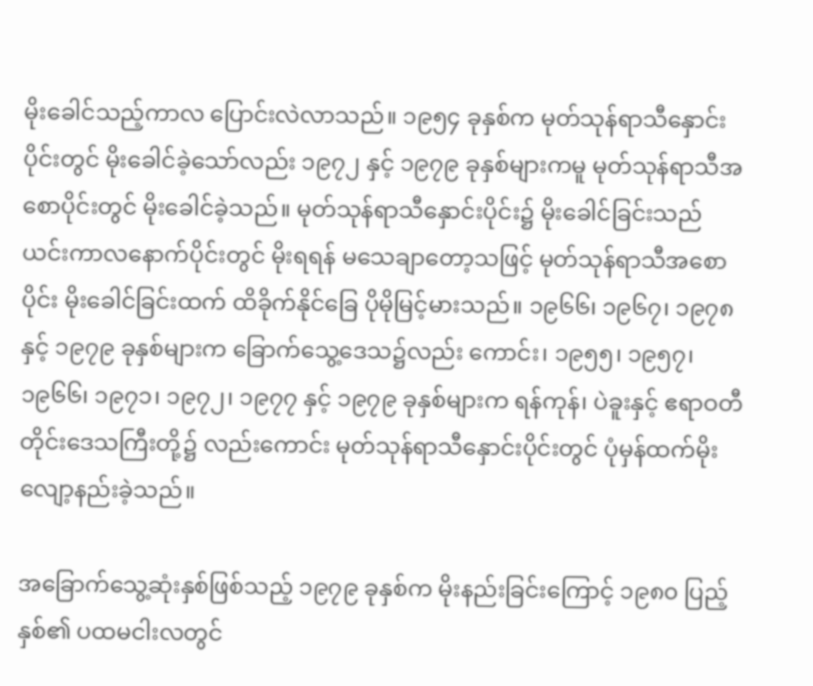မိုးခေါင်သည့်ကာလ ပြောင်းလဲလာသည်။ ၁၉၅၄ ခုနှစ်က မုတ်သုန်ရာသီနှောင်းပိုင်းတွင် မိုးခေါင်ခဲ့သော်လည်း ၁၉၇၂ နှင့် ၁၉၇၉ ခုနှစ်များကမူ မုတ်သုန်ရာသီအစောပိုင်းတွင် မိုးခေါင်ခဲ့သည်။ မုတ်သုန်ရာသီနှောင်းပိုင်း၌ မိုးခေါင်ခြင်းသည် ယင်းကာလနောက်ပိုင်းတွင် မိုးရရန် မသေချာတော့သဖြင့် မုတ်သုန်ရာသီအစောပိုင်း မိုးခေါင်ခြင်းထက် ထိခိုက်နိုင်ခြေ ပိုမိုမြင့်မားသည်။ ၁၉၆၆၊ ၁၉၆၇၊ ၁၉၇၈ နှင့် ၁၉၇၉ ခုနှစ်များက ခြောက်သွေ့ဒေသ၌လည်း ကောင်း၊ ၁၉၅၅၊ ၁၉၅၇၊ ၁၉၆၆၊ ၁၉၇၁၊ ၁၉၇၂၊ ၁၉၇၇ နှင့် ၁၉၇၉ ခုနှစ်များက ရန်ကုန်၊ ပဲခူးနှင့် ဧရာဝတီတိုင်းဒေသကြီးတို့၌ လည်းကောင်း မုတ်သုန်ရာသီနှောင်းပိုင်းတွင် ပုံမှန်ထက်မိုးလျော့နည်းခဲ့သည်။

အခြောက်သွေ့ဆုံးနှစ်ဖြစ်သည့် ၁၉၇၉ ခုနှစ်က မိုးနည်းခြင်းကြောင့် ၁၉၈၀ ပြည့်နှစ်၏ ပထမငါးလတွင်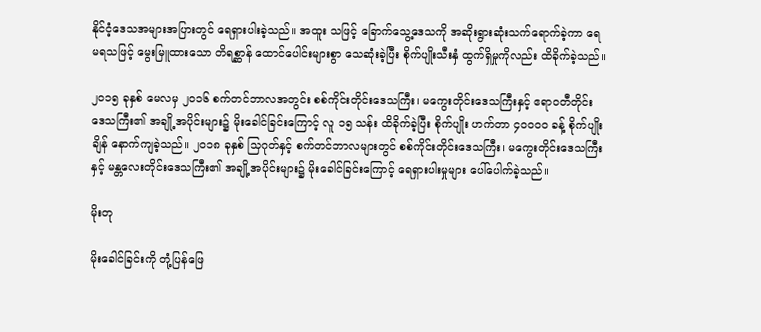နိုင်ငံ့ဒေသအများအပြားတွင် ရေရှားပါးခဲ့သည်။ အထူး သဖြင့် ခြောက်သွေ့ဒေသကို အဆိုးရွားဆုံးသက်ရောက်ခဲ့ကာ ရေမရသဖြင့် မွေးမြူထားသော တိရစ္ဆာန် ထောင်ပေါင်းများစွာ သေဆုံးခဲ့ပြီး စိုက်ပျိုးသီးနှံ ထွက်ရှိမှုကိုလည်း ထိခိုက်ခဲ့သည်။

၂၀၁၅ ခုနှစ် မေလမှ ၂၀၁၆ စက်တင်ဘာလအတွင်း စစ်ကိုင်းတိုင်းဒေသကြီး၊ မကွေးတိုင်းဒေသကြီးနှင့် ဧရာဝတီတိုင်းဒေသကြီး၏ အချို့အပိုင်းများ၌ မိုးခေါင်ခြင်းကြောင့် လူ ၁၅ သန်း ထိခိုက်ခဲ့ပြီး စိုက်ပျိုး ဟက်တာ ၄၀ဝဝဝ ခန့် စိုက်ပျိုးချိန် နောက်ကျခဲ့သည်။ ၂၀၁၈ ခုနှစ် သြဂုတ်နှင့် စက်တင်ဘာလများတွင် စစ်ကိုင်းတိုင်းဒေသကြီး၊ မကွေးတိုင်းဒေသကြီးနှင့် မန္တလေးတိုင်းဒေသကြီး၏ အချို့အပိုင်းများ၌ မိုးခေါင်ခြင်းကြောင့် ရေရှားပါးမှုများ ပေါ်ပေါက်ခဲ့သည်။

မိုးတု

မိုးခေါင်ခြင်းကို တုံ့ပြန်ဖြေ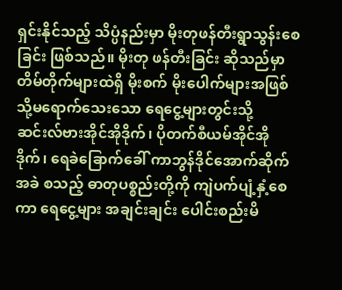ရှင်းနိုင်သည့် သိပ္ပံနည်းမှာ မိုးတုဖန်တီးရွာသွန်းစေခြင်း ဖြစ်သည်။ မိုးတု ဖန်တီးခြင်း ဆိုသည်မှာ တိမ်တိုက်များထဲရှိ မိုးစက် မိုးပေါက်များအဖြစ်သို့မရောက်သေးသော ရေငွေ့များတွင်းသို့ ဆင်းလ်ဗားအိုင်အိုဒိုက်၊ ပိုတက်စီယမ်အိုင်အိုဒိုက်၊ ရေခဲခြောက်ခေါ် ကာဘွန်ဒိုင်အောက်ဆိုက်အခဲ စသည့် ဓာတုပစ္စည်းတို့ကို ကျဲပက်ပျံ့နှံ့စေကာ ရေငွေ့များ အချင်းချင်း ပေါင်းစည်းမိ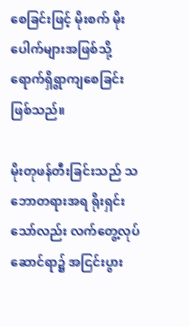စေခြင်းဖြင့် မိုးစက် မိုးပေါက်များအဖြစ်သို့ ရောက်ရှိရွာကျစေခြင်း ဖြစ်သည်။

မိုးတုဖန်တီးခြင်းသည် သဘောတရားအရ ရိုးရှင်းသော်လည်း လက်တွေ့လုပ်ဆောင်ရာ၌ အငြင်းပွား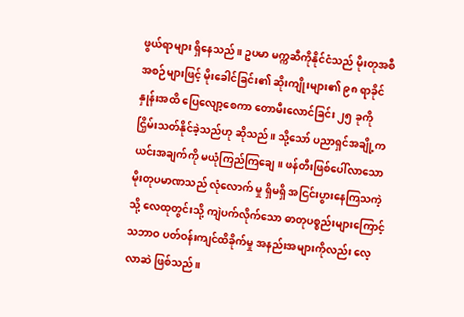ဖွယ်ရာများ ရှိနေသည်။ ဥပမာ မက္ကဆီကိုနိုင်ငံသည် မိုးတုအစီအစဉ်များဖြင့် မိုးခေါင်ခြင်း၏ ဆိုးကျိုးများ၏ ၉၈ ရာခိုင်နှုန်းအထိ ပြေလျော့စေကာ တောမီးလောင်ခြင်း ၂၅ ခုကို ငြှိမ်းသတ်နိုင်ခဲ့သည်ဟု ဆိုသည်။ သို့သော် ပညာရှင်အချို့က ယင်းအချက်ကို မယုံကြည်ကြချေ။ ဖန်တီးဖြစ်ပေါ်လာသော မိုးတုပမာဏသည် လုံလောက် မှု ရှိမရှိ အငြင်းပွားနေကြသကဲ့သို့ လေထုတွင်းသို့ ကျဲပက်လိုက်သော ဓာတုပစ္စည်းများကြောင့် သဘာဝ ပတ်ဝန်းကျင်ထိခိုက်မှု အနည်းအများကိုလည်း လေ့လာဆဲ ဖြစ်သည်။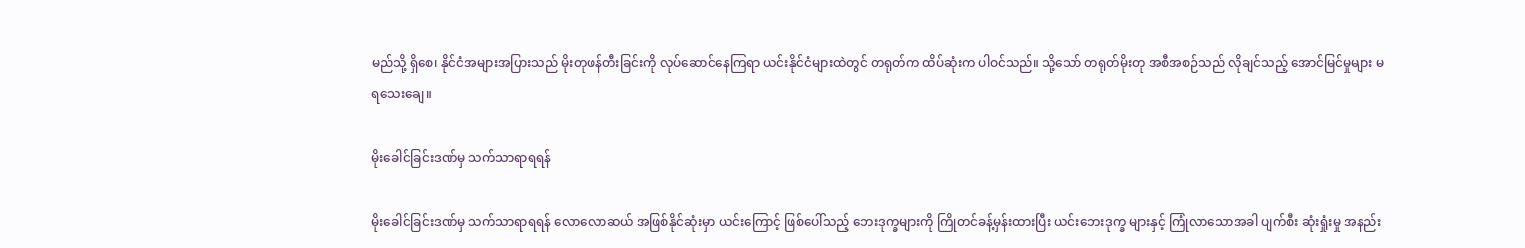မည်သို့ ရှိစေ၊ နိုင်ငံအများအပြားသည် မိုးတုဖန်တီးခြင်းကို လုပ်ဆောင်နေကြရာ ယင်းနိုင်ငံများထဲတွင် တရုတ်က ထိပ်ဆုံးက ပါဝင်သည်။ သို့သော် တရုတ်မိုးတု အစီအစဉ်သည် လိုချင်သည့် အောင်မြင်မှုများ မရသေးချေ။

မိုးခေါင်ခြင်းဒဏ်မှ သက်သာရာရရန်

မိုးခေါင်ခြင်းဒဏ်မှ သက်သာရာရရန် လောလောဆယ် အဖြစ်နိုင်ဆုံးမှာ ယင်းကြောင့် ဖြစ်ပေါ်သည့် ဘေးဒုက္ခများကို ကြိုတင်ခန့်မှန်းထားပြီး ယင်းဘေးဒုက္ခ များနှင့် ကြုံလာသောအခါ ပျက်စီး ဆုံးရှုံးမှု အနည်း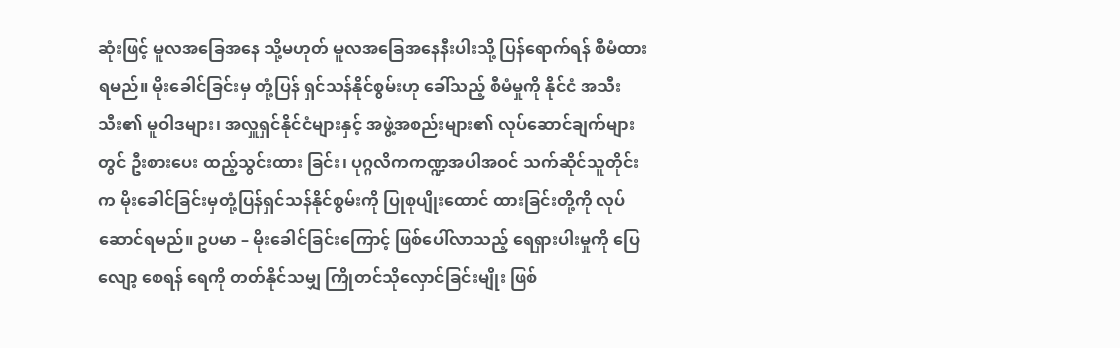ဆုံးဖြင့် မူလအခြေအနေ သို့မဟုတ် မူလအခြေအနေနီးပါးသို့ ပြန်ရောက်ရန် စီမံထားရမည်။ မိုးခေါင်ခြင်းမှ တုံ့ပြန် ရှင်သန်နိုင်စွမ်းဟု ခေါ်သည့် စီမံမှုကို နိုင်ငံ အသီးသီး၏ မူဝါဒများ၊ အလှူရှင်နိုင်ငံများနှင့် အဖွဲ့အစည်းများ၏ လုပ်ဆောင်ချက်များတွင် ဦးစားပေး ထည့်သွင်းထား ခြင်း၊ ပုဂ္ဂလိကကဏ္ဍအပါအဝင် သက်ဆိုင်သူတိုင်းက မိုးခေါင်ခြင်းမှတုံ့ပြန်ရှင်သန်နိုင်စွမ်းကို ပြုစုပျိုးထောင် ထားခြင်းတို့ကို လုပ်ဆောင်ရမည်။ ဥပမာ – မိုးခေါင်ခြင်းကြောင့် ဖြစ်ပေါ်လာသည့် ရေရှားပါးမှုကို ပြေလျော့ စေရန် ရေကို တတ်နိုင်သမျှ ကြိုတင်သိုလှောင်ခြင်းမျိုး ဖြစ်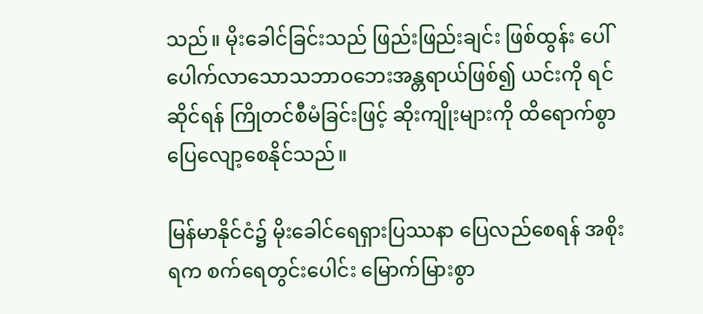သည်။ မိုးခေါင်ခြင်းသည် ဖြည်းဖြည်းချင်း ဖြစ်ထွန်း ပေါ်ပေါက်လာသောသဘာဝဘေးအန္တရာယ်ဖြစ်၍ ယင်းကို ရင်ဆိုင်ရန် ကြိုတင်စီမံခြင်းဖြင့် ဆိုးကျိုးများကို ထိရောက်စွာ ပြေလျော့စေနိုင်သည်။

မြန်မာနိုင်ငံ၌ မိုးခေါင်ရေရှားပြဿနာ ပြေလည်စေရန် အစိုးရက စက်ရေတွင်းပေါင်း မြောက်မြားစွာ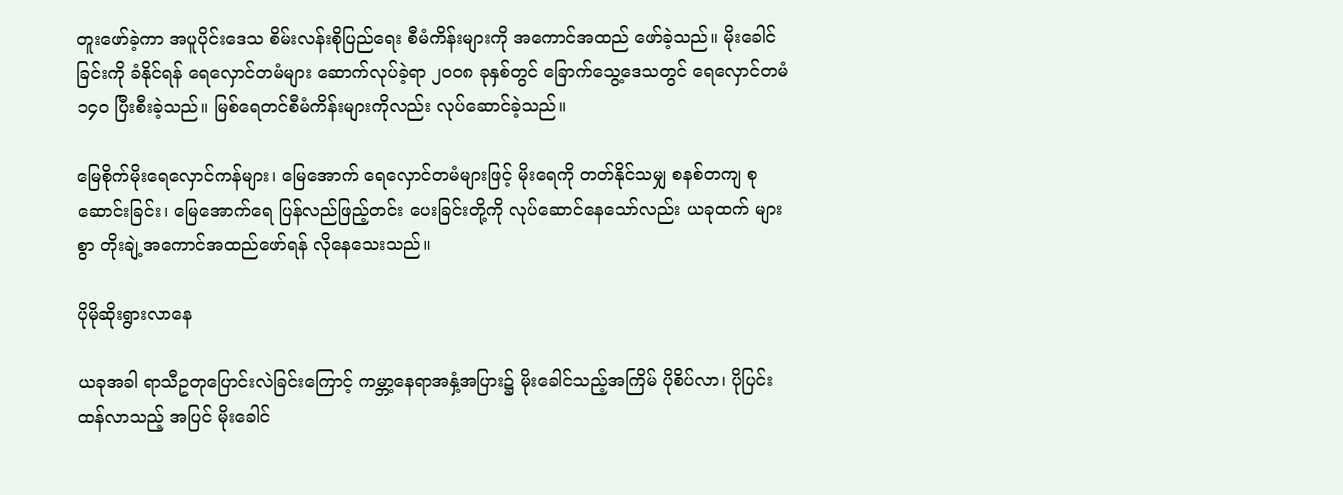တူးဖော်ခဲ့ကာ အပူပိုင်းဒေသ စိမ်းလန်းစိုပြည်ရေး စီမံကိန်းများကို အကောင်အထည် ဖော်ခဲ့သည်။ မိုးခေါင်ခြင်းကို ခံနိုင်ရန် ရေလှောင်တမံများ ဆောက်လုပ်ခဲ့ရာ ၂၀ဝ၈ ခုနှစ်တွင် ခြောက်သွေ့ဒေသတွင် ရေလှောင်တမံ ၁၄၀ ပြီးစီးခဲ့သည်။ မြစ်ရေတင်စီမံကိန်းများကိုလည်း လုပ်ဆောင်ခဲ့သည်။

မြေစိုက်မိုးရေလှောင်ကန်များ၊ မြေအောက် ရေလှောင်တမံများဖြင့် မိုးရေကို တတ်နိုင်သမျှ စနစ်တကျ စုဆောင်းခြင်း၊ မြေအောက်ရေ ပြန်လည်ဖြည့်တင်း ပေးခြင်းတို့ကို လုပ်ဆောင်နေသော်လည်း ယခုထက် များစွာ တိုးချဲ့အကောင်အထည်ဖော်ရန် လိုနေသေးသည်။

ပိုမိုဆိုးရွားလာနေ

ယခုအခါ ရာသီဥတုပြောင်းလဲခြင်းကြောင့် ကမ္ဘာ့နေရာအနှံ့အပြား၌ မိုးခေါင်သည့်အကြိမ် ပိုစိပ်လာ၊ ပိုပြင်းထန်လာသည့် အပြင် မိုးခေါင်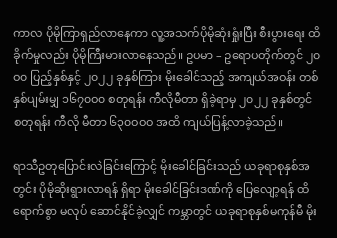ကာလ ပိုမိုကြာရှည်လာနေကာ လူ့အသက်ပိုမိုဆုံးရှုံးပြီး စီးပွားရေး ထိခိုက်မှုလည်း ပိုမိုကြီးမားလာနေသည်။ ဥပမာ – ဥရောပတိုက်တွင် ၂၀ဝ၀ ပြည့်နှစ်နှင့် ၂၀၂၂ ခုနှစ်ကြား မိုးခေါင်သည့် အကျယ်အဝန်း တစ်နှစ်ပျမ်းမျှ ၁၆၇၀ဝ၀ စတုရန်း ကီလိုမီတာ ရှိခဲ့ရာမှ ၂၀၂၂ ခုနှစ်တွင် စတုရန်း ကီလို မီတာ ၆၃၀ဝဝဝ အထိ ကျယ်ပြန့်လာခဲ့သည်။

ရာသီဥတုပြောင်းလဲခြင်းကြောင့် မိုးခေါင်ခြင်းသည် ယခုရာစုနှစ်အတွင်း ပိုမိုဆိုးရွားလာရန် ရှိရာ မိုးခေါင်ခြင်းဒဏ်ကို ပြေလျော့ရန် ထိရောက်စွာ မလုပ် ဆောင်နိုင်ခဲ့လျှင် ကမ္ဘာတွင် ယခုရာစုနှစ်မကုန်မီ မိုး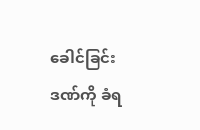ခေါင်ခြင်းဒဏ်ကို ခံရ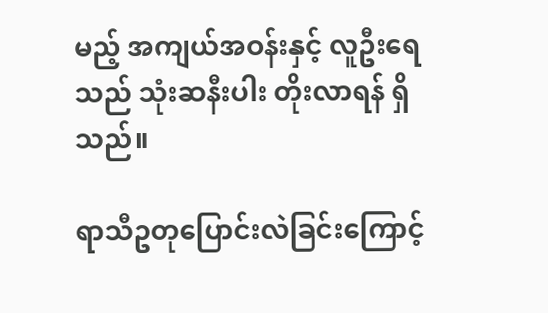မည့် အကျယ်အဝန်းနှင့် လူဦးရေသည် သုံးဆနီးပါး တိုးလာရန် ရှိသည်။

ရာသီဥတုပြောင်းလဲခြင်းကြောင့်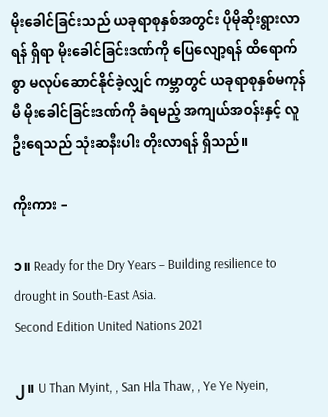မိုးခေါင်ခြင်းသည် ယခုရာစုနှစ်အတွင်း ပိုမိုဆိုးရွားလာရန် ရှိရာ မိုးခေါင်ခြင်းဒဏ်ကို ပြေလျော့ရန် ထိရောက်စွာ မလုပ်ဆောင်နိုင်ခဲ့လျှင် ကမ္ဘာတွင် ယခုရာစုနှစ်မကုန်မီ မိုးခေါင်ခြင်းဒဏ်ကို ခံရမည့် အကျယ်အဝန်းနှင့် လူဦးရေသည် သုံးဆနီးပါး တိုးလာရန် ရှိသည်။

ကိုးကား –

၁။ Ready for the Dry Years – Building resilience to drought in South-East Asia.
Second Edition United Nations 2021

၂။ U Than Myint, , San Hla Thaw, , Ye Ye Nyein,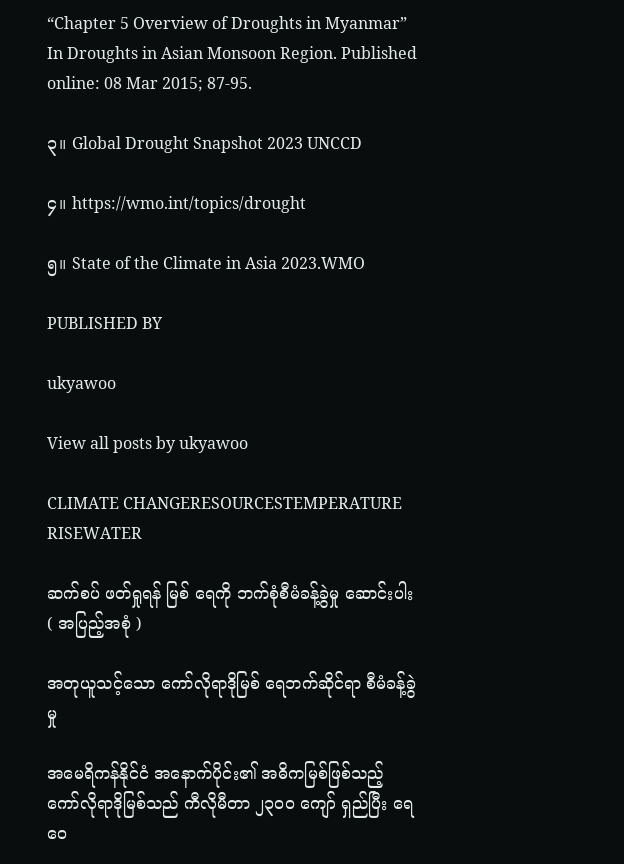“Chapter 5 Overview of Droughts in Myanmar” In Droughts in Asian Monsoon Region. Published online: 08 Mar 2015; 87-95.

၃။ Global Drought Snapshot 2023 UNCCD

၄။ https://wmo.int/topics/drought

၅။ State of the Climate in Asia 2023.WMO

PUBLISHED BY

ukyawoo

View all posts by ukyawoo

CLIMATE CHANGERESOURCESTEMPERATURE RISEWATER

ဆက်စပ် ဖတ်ရှုရန် မြစ် ရေကို ဘက်စုံစီမံခန့်ခွဲမှု ဆောင်းပါး ( အပြည့်အစုံ )

အတုယူသင့်သော ကော်လိုရာဒိုမြစ် ရေဘက်ဆိုင်ရာ စီမံခန့်ခွဲမှု

အမေရိကန်နိုင်ငံ အနောက်ပိုင်း၏ အဓိကမြစ်ဖြစ်သည့် ကော်လိုရာဒိုမြစ်သည် ကီလိုမီတာ ၂၃၀ဝ ကျော် ရှည်ပြီး ရေဝေ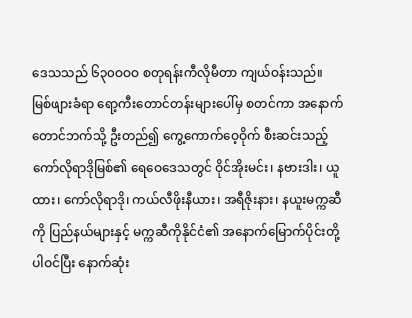ဒေသသည် ၆၃၀ဝဝဝ စတုရန်းကီလိုမီတာ ကျယ်ဝန်းသည်။ မြစ်ဖျားခံရာ ရော့ကီးတောင်တန်းများပေါ်မှ စတင်ကာ အနောက်တောင်ဘက်သို့ ဦးတည်၍ ကွေ့ကောက်ဝေ့ဝိုက် စီးဆင်းသည့် ကော်လိုရာဒိုမြစ်၏ ရေဝေဒေသတွင် ဝိုင်အိုးမင်း၊ နဗားဒါး၊ ယူထား၊ ကော်လိုရာဒို၊ ကယ်လီဖိုးနီယား၊ အရီဇိုးနား၊ နယူးမက္ကဆီကို ပြည်နယ်များနှင့် မက္ကဆီကိုနိုင်ငံ၏ အနောက်မြောက်ပိုင်းတို့ ပါဝင်ပြီး နောက်ဆုံး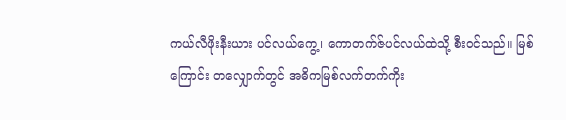ကယ်လီဖိုးနီးယား ပင်လယ်ကွေ့၊ ကောတက်ဇ်ပင်လယ်ထဲသို့ စီးဝင်သည်။ မြစ်ကြောင်း တလျှောက်တွင် အဓိကမြစ်လက်တက်ကိုး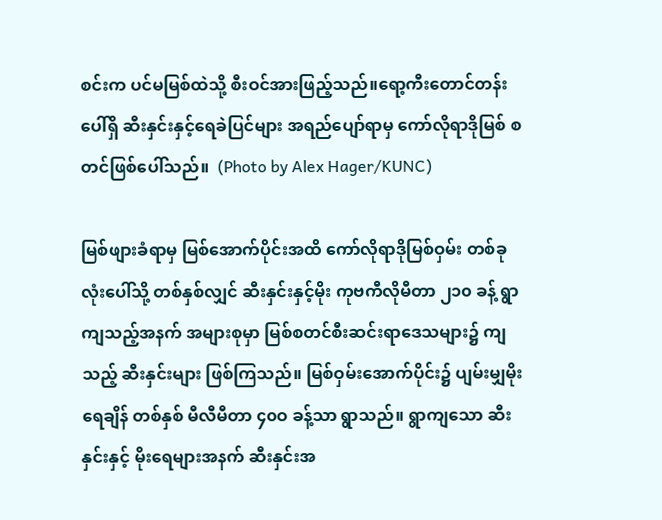စင်းက ပင်မမြစ်ထဲသို့ စီးဝင်အားဖြည့်သည်။ရော့ကီးတောင်တန်းပေါ်ရှိ ဆီးနှင်းနှင့်ရေခဲပြင်များ အရည်ပျော်ရာမှ ကော်လိုရာဒိုမြစ် စတင်ဖြစ်ပေါ်သည်။  (Photo by Alex Hager/KUNC)

မြစ်ဖျားခံရာမှ မြစ်အောက်ပိုင်းအထိ ကော်လိုရာဒိုမြစ်ဝှမ်း တစ်ခုလုံးပေါ်သို့ တစ်နှစ်လျှင် ဆီးနှင်းနှင့်မိုး ကုဗကီလိုမီတာ ၂၁၀ ခန့် ရွာကျသည့်အနက် အများစုမှာ မြစ်စတင်စီးဆင်းရာဒေသများ၌ ကျသည့် ဆီးနှင်းများ ဖြစ်ကြသည်။ မြစ်ဝှမ်းအောက်ပိုင်း၌ ပျမ်းမျှမိုးရေချိန် တစ်နှစ် မီလီမီတာ ၄၀ဝ ခန့်သာ ရွာသည်။ ရွာကျသော ဆီးနှင်းနှင့် မိုးရေများအနက် ဆီးနှင်းအ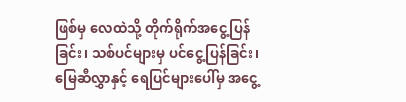ဖြစ်မှ လေထဲသို့ တိုက်ရိုက်အငွေ့ပြန်ခြင်း၊ သစ်ပင်များမှ ပင်ငွေ့ပြန်ခြင်း၊ မြေဆီလွှာနှင့် ရေပြင်များပေါ်မှ အငွေ့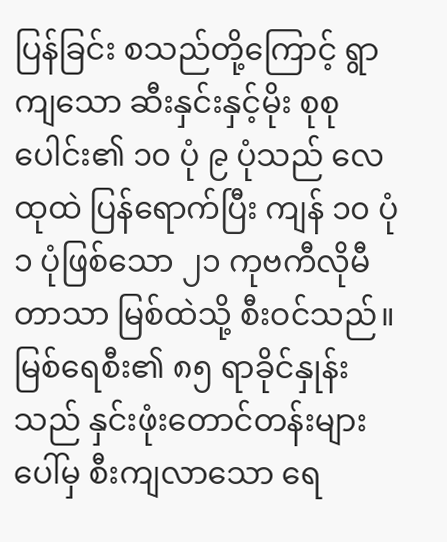ပြန်ခြင်း စသည်တို့ကြောင့် ရွာကျသော ဆီးနှင်းနှင့်မိုး စုစုပေါင်း၏ ၁၀ ပုံ ၉ ပုံသည် လေထုထဲ ပြန်ရောက်ပြီး ကျန် ၁၀ ပုံ ၁ ပုံဖြစ်သော ၂၁ ကုဗကီလိုမီတာသာ မြစ်ထဲသို့ စီးဝင်သည်။ မြစ်ရေစီး၏ ၈၅ ရာခိုင်နှုန်းသည် နှင်းဖုံးတောင်တန်းများပေါ်မှ စီးကျလာသော ရေ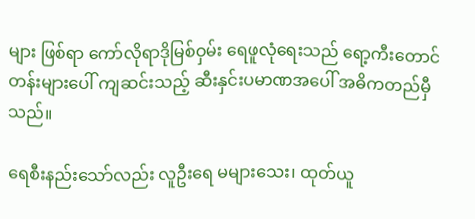များ ဖြစ်ရာ ကော်လိုရာဒိုမြစ်ဝှမ်း ရေဖူလုံရေးသည် ရော့ကီးတောင်တန်းများပေါ် ကျဆင်းသည့် ဆီးနှင်းပမာဏအပေါ် အဓိကတည်မှီသည်။

ရေစီးနည်းသော်လည်း လူဦးရေ မများသေး၊ ထုတ်ယူ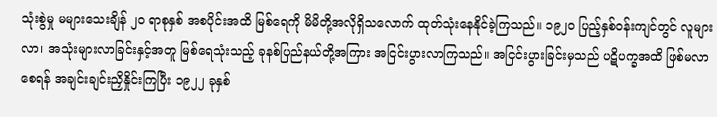သုံးစွဲမှု မများသေးချိန် ၂၀ ရာစုနှစ် အစပိုင်းအထိ မြစ်ရေကို မိမိတို့အလိုရှိသလောက် ထုတ်သုံးနေနိုင်ခဲ့ကြသည်။ ၁၉၂၀ ပြည့်နှစ်ဝန်းကျင်တွင် လူများလာ၊ အသုံးများလာခြင်းနှင့်အတူ မြစ်ရေသုံးသည့် ခုနစ်ပြည်နယ်တို့အကြား အငြင်းပွားလာကြသည်။ အငြင်းပွားခြင်းမှသည် ပဋိပက္ခအထိ ဖြစ်မလာစေရန် အချင်းချင်းညှိနှိုင်းကြပြီး ၁၉၂၂ ခုနှစ်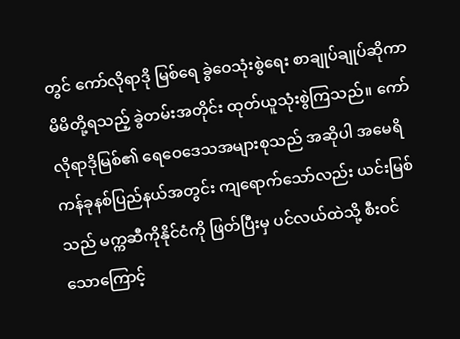တွင် ကော်လိုရာဒို မြစ်ရေ ခွဲဝေသုံးစွဲရေး စာချုပ်ချုပ်ဆိုကာ မိမိတို့ရသည့် ခွဲတမ်းအတိုင်း ထုတ်ယူသုံးစွဲကြသည်။ ကော်လိုရာဒိုမြစ်၏ ရေဝေဒေသအများစုသည် အဆိုပါ အမေရိကန်ခုနစ်ပြည်နယ်အတွင်း ကျရောက်သော်လည်း ယင်းမြစ်သည် မက္ကဆီကိုနိုင်ငံကို ဖြတ်ပြီးမှ ပင်လယ်ထဲသို့ စီးဝင်သောကြောင့်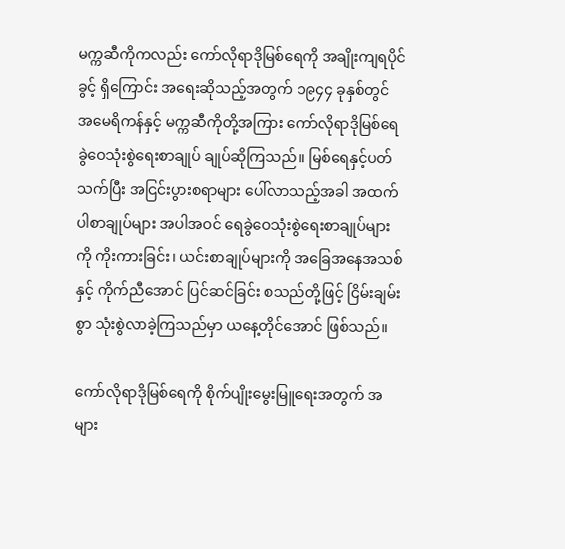မက္ကဆီကိုကလည်း ကော်လိုရာဒိုမြစ်ရေကို အချိုးကျရပိုင်ခွင့် ရှိကြောင်း အရေးဆိုသည့်အတွက် ၁၉၄၄ ခုနှစ်တွင် အမေရိကန်နှင့် မက္ကဆီကိုတို့အကြား ကော်လိုရာဒိုမြစ်ရေ ခွဲဝေသုံးစွဲရေးစာချုပ် ချုပ်ဆိုကြသည်။ မြစ်ရေနှင့်ပတ်သက်ပြီး အငြင်းပွားစရာများ ပေါ်လာသည့်အခါ အထက်ပါစာချုပ်များ အပါအဝင် ရေခွဲဝေသုံးစွဲရေးစာချုပ်များကို ကိုးကားခြင်း၊ ယင်းစာချုပ်များကို အခြေအနေအသစ်နှင့် ကိုက်ညီအောင် ပြင်ဆင်ခြင်း စသည်တို့ဖြင့် ငြိမ်းချမ်းစွာ သုံးစွဲလာခဲ့ကြသည်မှာ ယနေ့တိုင်အောင် ဖြစ်သည်။

ကော်လိုရာဒိုမြစ်ရေကို စိုက်ပျိုးမွေးမြူရေးအတွက် အများ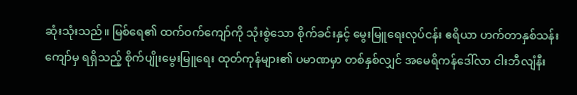ဆုံးသုံးသည်။ မြစ်ရေ၏ ထက်ဝက်ကျော်ကို သုံးစွဲသော စိုက်ခင်းနှင့် မွေးမြူရေးလုပ်ငန်း ဧရိယာ ဟက်တာနှစ်သန်းကျော်မှ ရရှိသည့် စိုက်ပျိုးမွေးမြူရေး ထုတ်ကုန်များ၏ ပမာဏမှာ တစ်နှစ်လျှင် အမေရိကန်ဒေါ်လာ ငါးဘီလျံနီး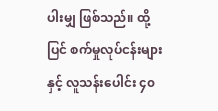ပါးမျှ ဖြစ်သည်။ ထို့ပြင် စက်မှုလုပ်ငန်းများနှင့် လူသန်းပေါင်း ၄၀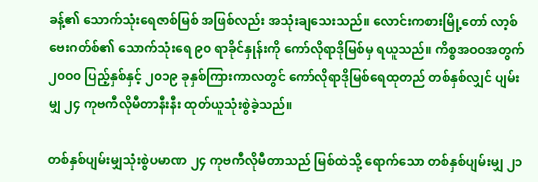ခန့်၏ သောက်သုံးရေဇာစ်မြစ် အဖြစ်လည်း အသုံးချသေးသည်။ လောင်းကစားမြို့တော် လာ့စ်ဗေးဂတ်စ်၏ သောက်သုံးရေ ၉၀ ရာခိုင်နှုန်းကို ကော်လိုရာဒိုမြစ်မှ ရယူသည်။ ကိစ္စအဝဝအတွက် ၂၀ဝ၀ ပြည့်နှစ်နှင့် ၂၀၁၉ ခုနှစ်ကြားကာလတွင် ကော်လိုရာဒိုမြစ်ရေထုတည် တစ်နှစ်လျှင် ပျမ်းမျှ ၂၄ ကုဗကီလိုမီတာနီးနီး ထုတ်ယူသုံးစွဲခဲ့သည်။

တစ်နှစ်ပျမ်းမျှသုံးစွဲပမာဏ ၂၄ ကုဗကီလိုမီတာသည် မြစ်ထဲသို့ ရောက်သော တစ်နှစ်ပျမ်းမျှ ၂၁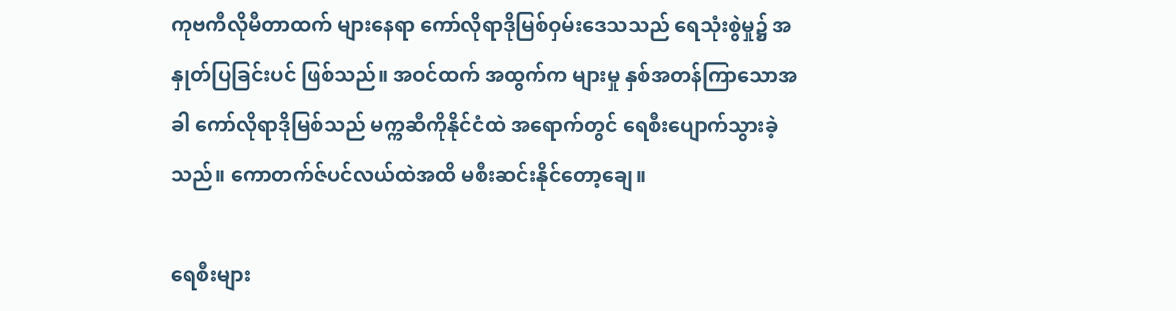ကုဗကီလိုမီတာထက် များနေရာ ကော်လိုရာဒိုမြစ်ဝှမ်းဒေသသည် ရေသုံးစွဲမှု၌ အနှုတ်ပြခြင်းပင် ဖြစ်သည်။ အဝင်ထက် အထွက်က များမှု နှစ်အတန်ကြာသောအခါ ကော်လိုရာဒိုမြစ်သည် မက္ကဆီကိုနိုင်ငံထဲ အရောက်တွင် ရေစီးပျောက်သွားခဲ့သည်။ ကောတက်ဇ်ပင်လယ်ထဲအထိ မစီးဆင်းနိုင်တော့ချေ။

ရေစီးများ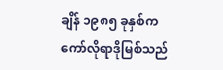ချိန် ၁၉၈၅ ခုနှစ်က ကော်လိုရာဒိုမြစ်သည်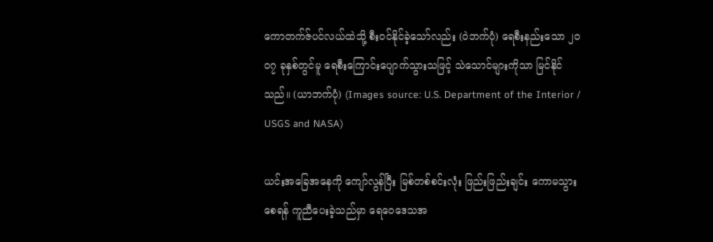ကောတက်ဇ်ပင်လယ်ထဲသို့ စီးဝင်နိုင်ခဲ့သော်လည်း (ဝဲဘက်ပုံ) ရေစီးနည်းသော ၂၀ဝ၇ ခုနှစ်တွင်မူ ရေစီးကြောင်းပျောက်သွားသဖြင့် သဲသောင်များကိုသာ မြင်နိုင်သည်။ (ယာဘက်ပုံ) (Images source: U.S. Department of the Interior / USGS and NASA)

ယင်းအခြေအနေကို ကျော်လွန်ပြီး မြစ်တစ်စင်းလုံး ဖြည်းဖြည်းချင်း ကောမသွားစေရန် ကူညီပေးခဲ့သည်မှာ ရေဝေဒေသအ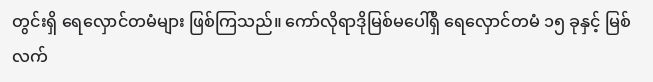တွင်းရှိ ရေလှောင်တမံများ ဖြစ်ကြသည်။ ကော်လိုရာဒိုမြစ်မပေါ်ရှိ ရေလှောင်တမံ ၁၅ ခုနှင့် မြစ်လက်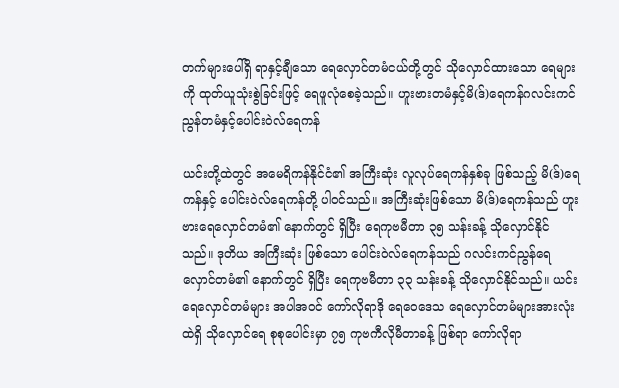တက်များပေါ်ရှိ ရာနှင့်ချီသော ရေလှောင်တမံငယ်တို့တွင် သိုလှောင်ထားသော ရေများကို ထုတ်ယူသုံးစွဲခြင်းဖြင့် ရေဖူလုံစေခဲ့သည်။ ဟူးဗားတမံနှင့်မိ(ဒ်)ရေကန်ဂလင်းကင်ညွန်တမံနှင့်ပေါင်းဝဲလ်ရေကန်

ယင်းတို့ထဲတွင် အမေရိကန်နိုင်ငံ၏ အကြီးဆုံး လူလုပ်ရေကန်နှစ်ခု ဖြစ်သည့် မိ(ဒ်)ရေကန်နှင့် ပေါင်းဝဲလ်ရေကန်တို့ ပါဝင်သည်။ အကြီးဆုံးဖြစ်သော မိ(ဒ်)ရေကန်သည် ဟူးဗားရေလှောင်တမံ၏ နောက်တွင် ရှိပြီး ရေကုဗမီတာ ၃၅ သန်းခန့် သိုလှောင်နိုင်သည်။ ဒုတိယ အကြီးဆုံး ဖြစ်သော ပေါင်းဝဲလ်ရေကန်သည် ဂလင်းကင်ညွန်ရေလှောင်တမံ၏ နောက်တွင် ရှိပြီး ရေကုဗမီတာ ၃၃ သန်းခန့် သိုလှောင်နိုင်သည်။ ယင်းရေလှောင်တမံများ အပါအဝင် ကော်လိုရာဒို ရေဝေဒေသ ရေလှောင်တမံများအားလုံးထဲရှိ သိုလှောင်ရေ စုစုပေါင်းမှာ ၇၅ ကုဗကီလိုမီတာခန့် ဖြစ်ရာ ကော်လိုရာ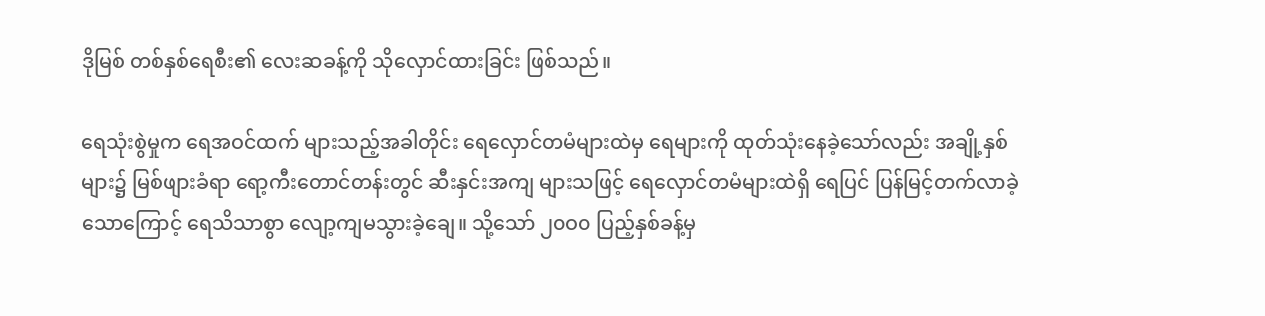ဒိုမြစ် တစ်နှစ်ရေစီး၏ လေးဆခန့်ကို သိုလှောင်ထားခြင်း ဖြစ်သည်။

ရေသုံးစွဲမှုက ရေအဝင်ထက် များသည့်အခါတိုင်း ရေလှောင်တမံများထဲမှ ရေများကို ထုတ်သုံးနေခဲ့သော်လည်း အချို့နှစ်များ၌ မြစ်ဖျားခံရာ ရော့ကီးတောင်တန်းတွင် ဆီးနှင်းအကျ များသဖြင့် ရေလှောင်တမံများထဲရှိ ရေပြင် ပြန်မြင့်တက်လာခဲ့သောကြောင့် ရေသိသာစွာ လျော့ကျမသွားခဲ့ချေ။ သို့သော် ၂၀ဝ၀ ပြည့်နှစ်ခန့်မှ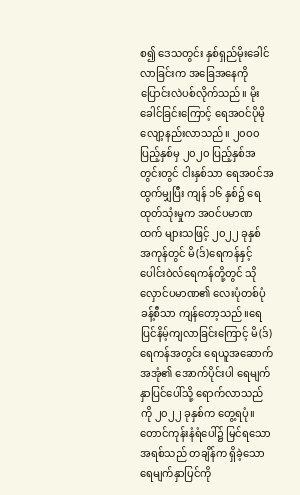စ၍ ဒေသတွင်း နှစ်ရှည်မိုးခေါင်လာခြင်းက အခြေအနေကို ပြောင်းလဲပစ်လိုက်သည်။ မိုးခေါင်ခြင်းကြောင့် ရေအဝင်ပိုမိုလျော့နည်းလာသည်။ ၂၀ဝ၀ ပြည့်နှစ်မှ ၂၀၂၀ ပြည့်နှစ်အတွင်းတွင် ငါးနှစ်သာ ရေအဝင်အထွက်မျှပြီး ကျန် ၁၆ နှစ်၌ ရေထုတ်သုံးမှုက အဝင်ပမာဏထက် များသဖြင့် ၂၀၂၂ ခုနှစ် အကုန်တွင် မိ(ဒ်)ရေကန်နှင့် ပေါင်းဝဲလ်ရေကန်တို့တွင် သိုလှောင်ပမာဏ၏ လေးပုံတစ်ပုံခန့်စီသာ ကျန်တော့သည်။ရေပြင်နိမ့်ကျလာခြင်းကြောင့် မိ(ဒ်)ရေကန်အတွင်း ရေယူအဆောက်အအုံ၏ အောက်ပိုင်းပါ ရေမျက်နှာပြင်ပေါ်သို့ ရောက်လာသည်ကို ၂၀၂၂ ခုနှစ်က တွေ့ရပုံ။ တောင်ကုန်းနံရံပေါ်၌ မြင်ရသော အရစ်သည် တချိန်က ရှိခဲ့သော ရေမျက်နှာပြင်ကို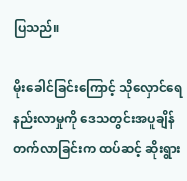ပြသည်။

မိုးခေါင်ခြင်းကြောင့် သိုလှောင်ရေနည်းလာမှုကို ဒေသတွင်းအပူချိန် တက်လာခြင်းက ထပ်ဆင့် ဆိုးရွား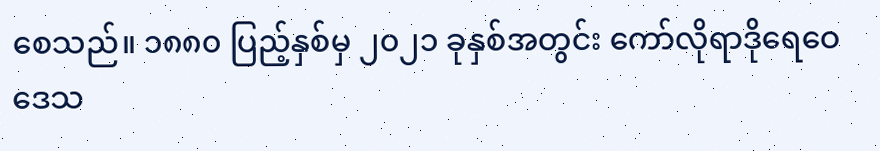စေသည်။ ၁၈၈၀ ပြည့်နှစ်မှ ၂၀၂၁ ခုနှစ်အတွင်း ကော်လိုရာဒိုရေဝေဒေသ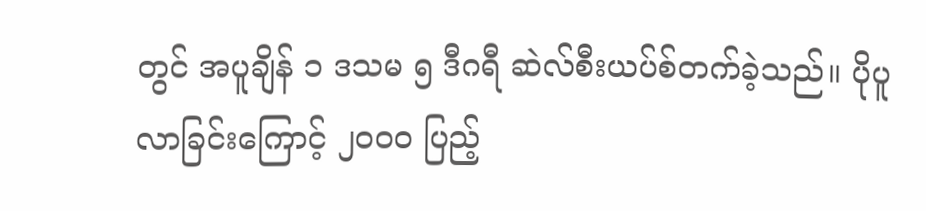တွင် အပူချိန် ၁ ဒသမ ၅ ဒီဂရီ ဆဲလ်စီးယပ်စ်တက်ခဲ့သည်။ ပိုပူလာခြင်းကြောင့် ၂၀ဝ၀ ပြည့်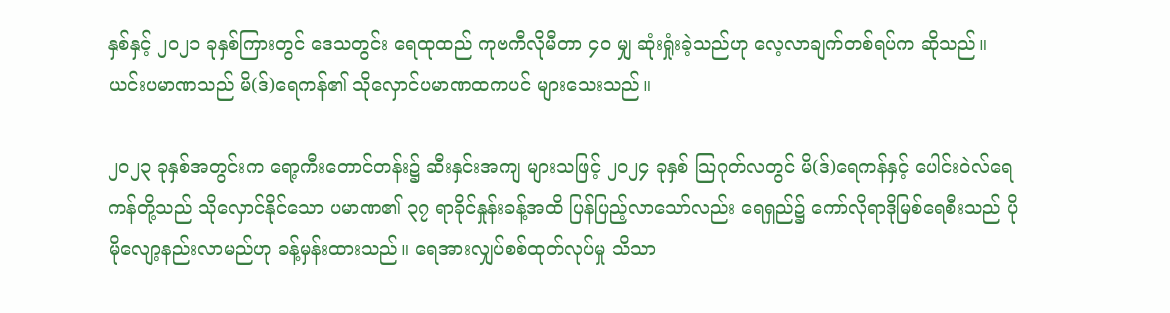နှစ်နှင့် ၂၀၂၁ ခုနှစ်ကြားတွင် ဒေသတွင်း ရေထုထည် ကုဗကီလိုမီတာ ၄၀ မျှ ဆုံးရှုံးခဲ့သည်ဟု လေ့လာချက်တစ်ရပ်က ဆိုသည်။ ယင်းပမာဏသည် မိ(ဒ်)ရေကန်၏ သိုလှောင်ပမာဏထကပင် များသေးသည်။

၂၀၂၃ ခုနှစ်အတွင်းက ရော့ကီးတောင်တန်း၌ ဆီးနှင်းအကျ များသဖြင့် ၂၀၂၄ ခုနှစ် သြဂုတ်လတွင် မိ(ဒ်)ရေကန်နှင့် ပေါင်းဝဲလ်ရေကန်တို့သည် သိုလှောင်နိုင်သော ပမာဏ၏ ၃၇ ရာခိုင်နှုန်းခန့်အထိ ပြန်ပြည့်လာသော်လည်း ရေရှည်၌ ကော်လိုရာဒိုမြစ်ရေစီးသည် ပိုမိုလျော့နည်းလာမည်ဟု ခန့်မှန်းထားသည်။ ရေအားလျှပ်စစ်ထုတ်လုပ်မှု သိသာ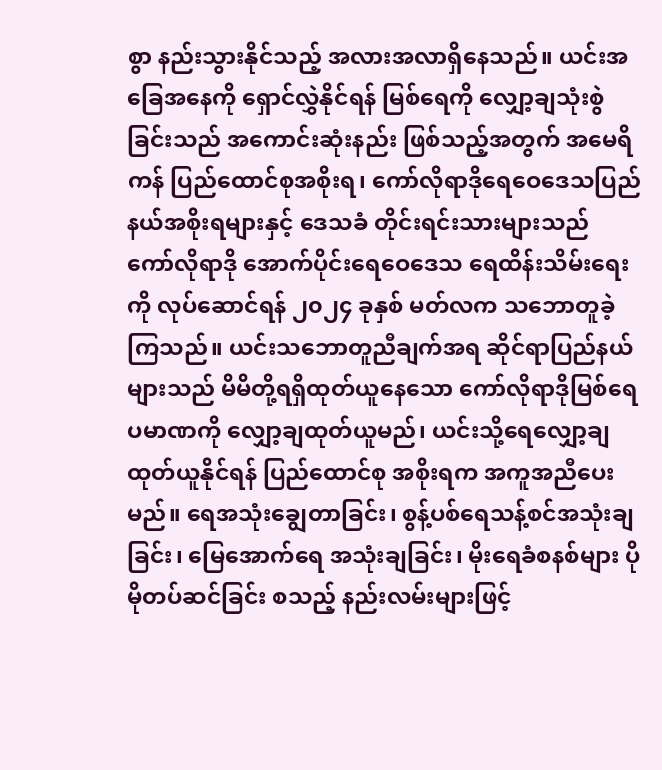စွာ နည်းသွားနိုင်သည့် အလားအလာရှိနေသည်။ ယင်းအခြေအနေကို ရှောင်လွှဲနိုင်ရန် မြစ်ရေကို လျှော့ချသုံးစွဲခြင်းသည် အကောင်းဆုံးနည်း ဖြစ်သည့်အတွက် အမေရိကန် ပြည်ထောင်စုအစိုးရ၊ ကော်လိုရာဒိုရေဝေဒေသပြည်နယ်အစိုးရများနှင့် ဒေသခံ တိုင်းရင်းသားများသည် ကော်လိုရာဒို အောက်ပိုင်းရေဝေဒေသ ရေထိန်းသိမ်းရေးကို လုပ်ဆောင်ရန် ၂၀၂၄ ခုနှစ် မတ်လက သဘောတူခဲ့ကြသည်။ ယင်းသဘောတူညီချက်အရ ဆိုင်ရာပြည်နယ်များသည် မိမိတို့ရရှိထုတ်ယူနေသော ကော်လိုရာဒိုမြစ်ရေပမာဏကို လျှော့ချထုတ်ယူမည်၊ ယင်းသို့ရေလျှော့ချထုတ်ယူနိုင်ရန် ပြည်ထောင်စု အစိုးရက အကူအညီပေးမည်။ ရေအသုံးချွေတာခြင်း၊ စွန့်ပစ်ရေသန့်စင်အသုံးချခြင်း၊ မြေအောက်ရေ အသုံးချခြင်း၊ မိုးရေခံစနစ်များ ပိုမိုတပ်ဆင်ခြင်း စသည့် နည်းလမ်းများဖြင့်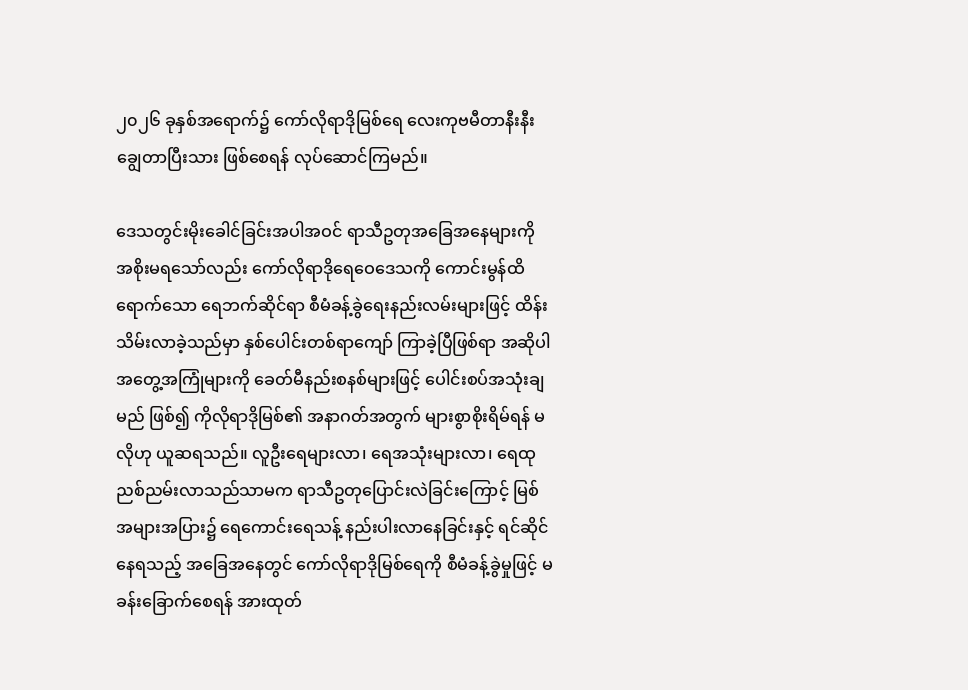၂၀၂၆ ခုနှစ်အရောက်၌ ကော်လိုရာဒိုမြစ်ရေ လေးကုဗမီတာနီးနီး ချွေတာပြီးသား ဖြစ်စေရန် လုပ်ဆောင်ကြမည်။

ဒေသတွင်းမိုးခေါင်ခြင်းအပါအဝင် ရာသီဥတုအခြေအနေများကို အစိုးမရသော်လည်း ကော်လိုရာဒိုရေဝေဒေသကို ကောင်းမွန်ထိရောက်သော ရေဘက်ဆိုင်ရာ စီမံခန့်ခွဲရေးနည်းလမ်းများဖြင့် ထိန်းသိမ်းလာခဲ့သည်မှာ နှစ်ပေါင်းတစ်ရာကျော် ကြာခဲ့ပြီဖြစ်ရာ အဆိုပါအတွေ့အကြုံများကို ခေတ်မီနည်းစနစ်များဖြင့် ပေါင်းစပ်အသုံးချမည် ဖြစ်၍ ကိုလိုရာဒိုမြစ်၏ အနာဂတ်အတွက် များစွာစိုးရိမ်ရန် မလိုဟု ယူဆရသည်။ လူဦးရေများလာ၊ ရေအသုံးများလာ၊ ရေထုညစ်ညမ်းလာသည်သာမက ရာသီဥတုပြောင်းလဲခြင်းကြောင့် မြစ်အများအပြား၌ ရေကောင်းရေသန့် နည်းပါးလာနေခြင်းနှင့် ရင်ဆိုင်နေရသည့် အခြေအနေတွင် ကော်လိုရာဒိုမြစ်ရေကို စီမံခန့်ခွဲမှုဖြင့် မခန်းခြောက်စေရန် အားထုတ်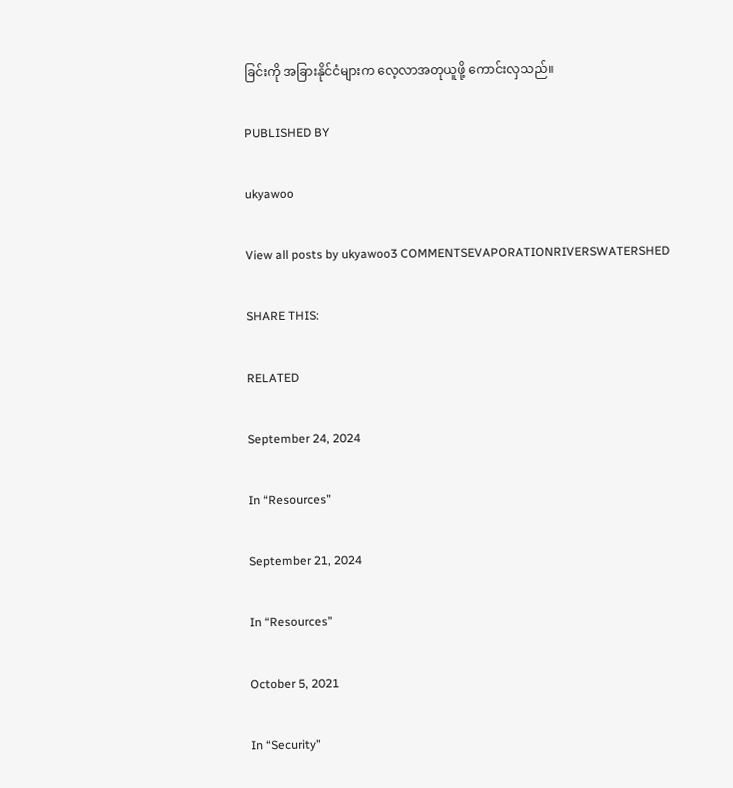ခြင်းကို အခြားနိုင်ငံများက လေ့လာအတုယူဖို့ ကောင်းလှသည်။

PUBLISHED BY

ukyawoo

View all posts by ukyawoo3 COMMENTSEVAPORATIONRIVERSWATERSHED

SHARE THIS:

RELATED

September 24, 2024

In “Resources”

September 21, 2024

In “Resources”

October 5, 2021

In “Security”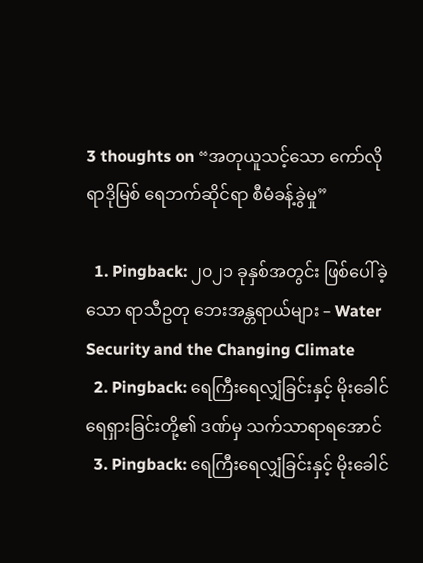3 thoughts on “အတုယူသင့်သော ကော်လိုရာဒိုမြစ် ရေဘက်ဆိုင်ရာ စီမံခန့်ခွဲမှု”

  1. Pingback: ၂၀၂၁ ခုနှစ်အတွင်း ဖြစ်ပေါ်ခဲ့သော ရာသီဥတု ဘေးအန္တရာယ်များ – Water Security and the Changing Climate
  2. Pingback: ရေကြီးရေလျှံခြင်းနှင့် မိုးခေါင်ရေရှားခြင်းတို့၏ ဒဏ်မှ သက်သာရာရအောင်
  3. Pingback: ရေကြီးရေလျှံခြင်းနှင့် မိုးခေါင်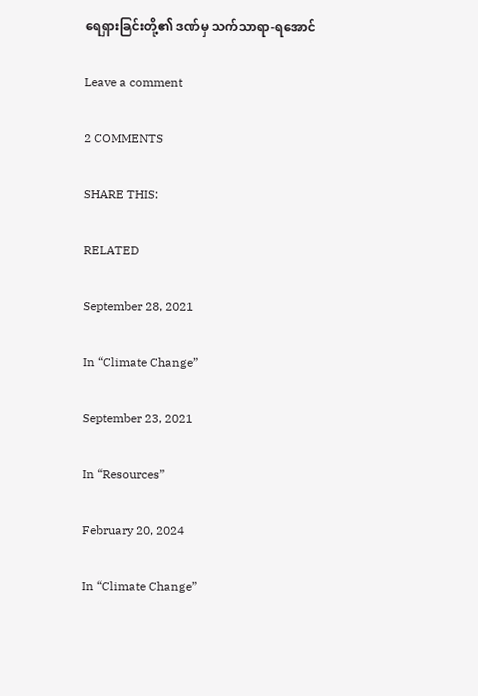ရေရှားခြင်းတို့၏ ဒဏ်မှ သက်သာရာ-ရအောင်

Leave a comment

2 COMMENTS

SHARE THIS:

RELATED

September 28, 2021

In “Climate Change”

September 23, 2021

In “Resources”

February 20, 2024

In “Climate Change”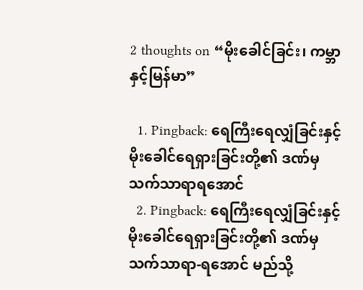2 thoughts on “မိုးခေါင်ခြင်း၊ ကမ္ဘာနှင့်မြန်မာ”

  1. Pingback: ရေကြီးရေလျှံခြင်းနှင့် မိုးခေါင်ရေရှားခြင်းတို့၏ ဒဏ်မှ သက်သာရာရအောင်
  2. Pingback: ရေကြီးရေလျှံခြင်းနှင့် မိုးခေါင်ရေရှားခြင်းတို့၏ ဒဏ်မှ သက်သာရာ-ရအောင် မည်သို့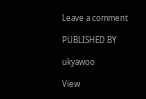Leave a comment

PUBLISHED BY

ukyawoo

View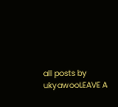all posts by ukyawooLEAVE A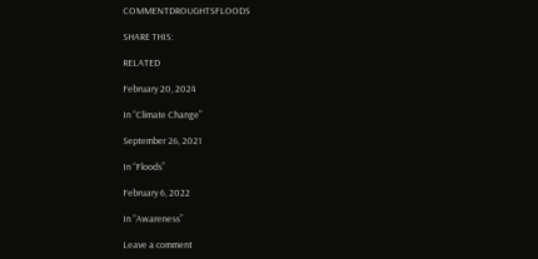COMMENTDROUGHTSFLOODS

SHARE THIS:

RELATED

February 20, 2024

In “Climate Change”

September 26, 2021

In “Floods”

February 6, 2022

In “Awareness”

Leave a comment